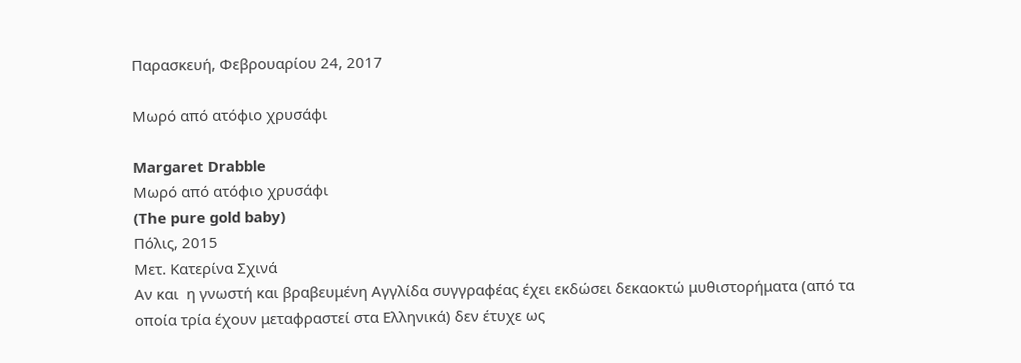Παρασκευή, Φεβρουαρίου 24, 2017

Μωρό από ατόφιο χρυσάφι

Margaret Drabble
Μωρό από ατόφιο χρυσάφι
(The pure gold baby)
Πόλις, 2015
Μετ. Κατερίνα Σχινά
Αν και  η γνωστή και βραβευμένη Αγγλίδα συγγραφέας έχει εκδώσει δεκαοκτώ μυθιστορήματα (από τα οποία τρία έχουν μεταφραστεί στα Ελληνικά) δεν έτυχε ως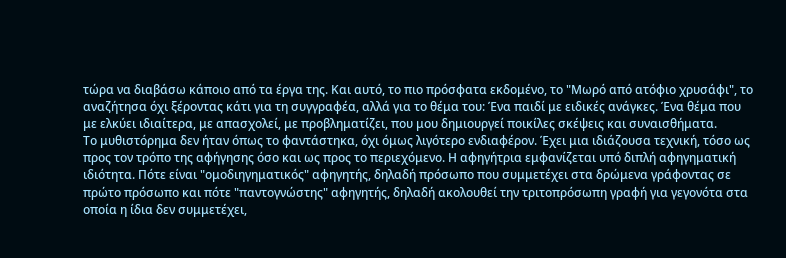τώρα να διαβάσω κάποιο από τα έργα της. Και αυτό, το πιο πρόσφατα εκδομένο, το "Μωρό από ατόφιο χρυσάφι", το αναζήτησα όχι ξέροντας κάτι για τη συγγραφέα, αλλά για το θέμα του: Ένα παιδί με ειδικές ανάγκες. Ένα θέμα που με ελκύει ιδιαίτερα, με απασχολεί, με προβληματίζει, που μου δημιουργεί ποικίλες σκέψεις και συναισθήματα.
Το μυθιστόρημα δεν ήταν όπως το φαντάστηκα, όχι όμως λιγότερο ενδιαφέρον. Έχει μια ιδιάζουσα τεχνική, τόσο ως προς τον τρόπο της αφήγησης όσο και ως προς το περιεχόμενο. Η αφηγήτρια εμφανίζεται υπό διπλή αφηγηματική ιδιότητα. Πότε είναι "ομοδιηγηματικός" αφηγητής, δηλαδή πρόσωπο που συμμετέχει στα δρώμενα γράφοντας σε πρώτο πρόσωπο και πότε "παντογνώστης" αφηγητής, δηλαδή ακολουθεί την τριτοπρόσωπη γραφή για γεγονότα στα οποία η ίδια δεν συμμετέχει,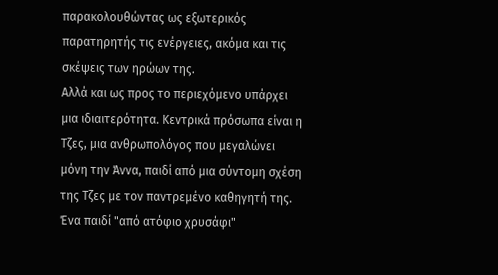παρακολουθώντας ως εξωτερικός παρατηρητής τις ενέργειες, ακόμα και τις σκέψεις των ηρώων της.
Αλλά και ως προς το περιεχόμενο υπάρχει μια ιδιαιτερότητα. Κεντρικά πρόσωπα είναι η Τζες, μια ανθρωπολόγος που μεγαλώνει μόνη την Άννα, παιδί από μια σύντομη σχέση της Τζες με τον παντρεμένο καθηγητή της. Ένα παιδί "από ατόφιο χρυσάφι"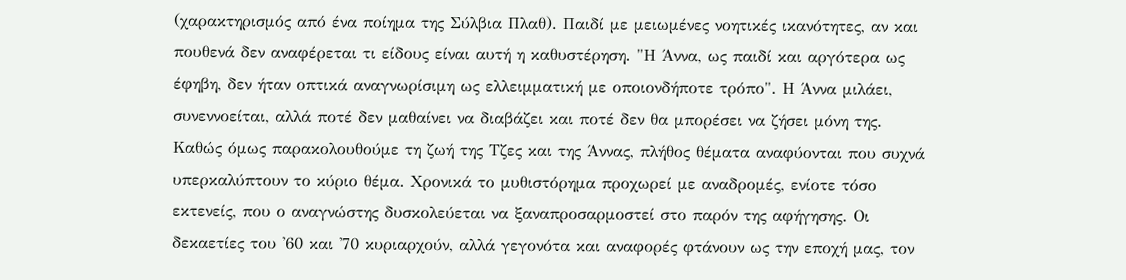(χαρακτηρισμός από ένα ποίημα της Σύλβια Πλαθ). Παιδί με μειωμένες νοητικές ικανότητες, αν και πουθενά δεν αναφέρεται τι είδους είναι αυτή η καθυστέρηση. "Η Άννα, ως παιδί και αργότερα ως έφηβη, δεν ήταν οπτικά αναγνωρίσιμη ως ελλειμματική με οποιονδήποτε τρόπο". Η Άννα μιλάει, συνεννοείται, αλλά ποτέ δεν μαθαίνει να διαβάζει και ποτέ δεν θα μπορέσει να ζήσει μόνη της.
Καθώς όμως παρακολουθούμε τη ζωή της Τζες και της Άννας, πλήθος θέματα αναφύονται που συχνά υπερκαλύπτουν το κύριο θέμα. Χρονικά το μυθιστόρημα προχωρεί με αναδρομές, ενίοτε τόσο εκτενείς, που ο αναγνώστης δυσκολεύεται να ξαναπροσαρμοστεί στο παρόν της αφήγησης. Οι δεκαετίες του '60 και '70 κυριαρχούν, αλλά γεγονότα και αναφορές φτάνουν ως την εποχή μας, τον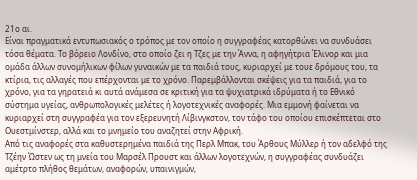21ο αι.
Είναι πραγματικά εντυπωσιακός ο τρόπος με τον οποίο η συγγραφέας κατορθώνει να συνδυάσει τόσα θέματα. Το βόρειο Λονδίνο, στο οποίο ζει η Τζες με την Άννα, η αφηγήτρια Έλινορ και μια ομάδα άλλων συνομήλικων φίλων γυναικών με τα παιδιά τους, κυριαρχεί με τουε δρόμους του, τα κτίρια, τις αλλαγές που επέρχονται με το χρόνο. Παρεμβάλλονται σκέψεις για τα παιδιά, για το χρόνο, για τα γηρατειά κι αυτά ανάμεσα σε κριτική για τα ψυχιατρικά ιδρύματα ή το Εθνικό σύστημα υγείας, ανθρωπολογικές μελέτες ή λογοτεχνικές αναφορές. Μια εμμονή φαίνεται να κυριαρχεί στη συγγραφέα για τον εξερευνητή Λίβινγκστον, τον τάφο του οποίου επισκέπτεται στο Ουεστμίνστερ, αλλά και το μνημείο του αναζητεί στην Αφρική.
Από τις αναφορές στα καθυστερημένα παιδιά της Περλ Μπακ, του Άρθους Μύλλερ ή τον αδελφό της Τζέην Ώστεν ως τη μνεία του Μαρσέλ Προυστ και άλλων λογοτεχνών, η συγγραφέας συνδυάζει αμέτρτο πλήθος θεμάτων, αναφορών, υπαινιγμών,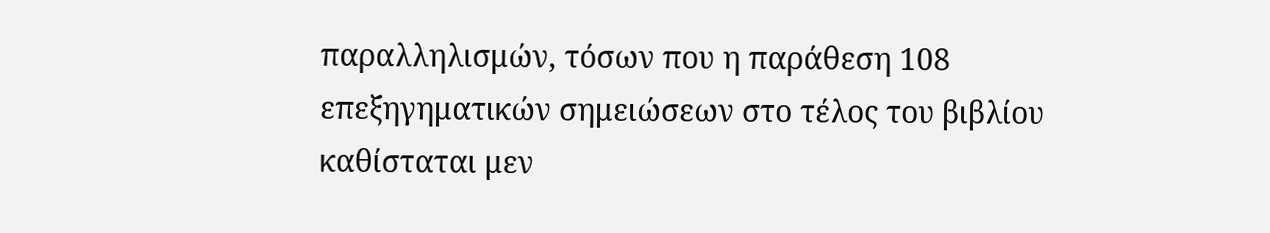παραλληλισμών, τόσων που η παράθεση 108 επεξηγηματικών σημειώσεων στο τέλος του βιβλίου καθίσταται μεν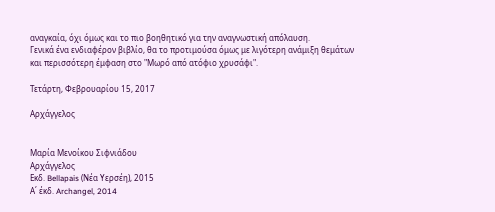αναγκαία, όχι όμως και το πιο βοηθητικό για την αναγνωστική απόλαυση.
Γενικά ένα ενδιαφέρον βιβλίο, θα το προτιμούσα όμως με λιγότερη ανάμιξη θεμάτων και περισσότερη έμφαση στο "Μωρό από ατόφιο χρυσάφι".

Τετάρτη, Φεβρουαρίου 15, 2017

Αρχάγγελος


Μαρία Μενοίκου Σιφνιάδου
Αρχάγγελος
Εκδ. Bellapais (Νέα Υερσέη), 2015
Α΄ έκδ. Archangel, 2014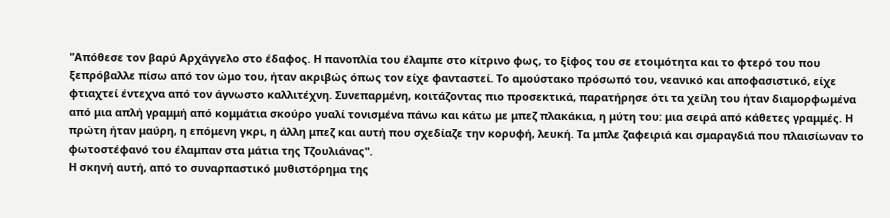"Απόθεσε τον βαρύ Αρχάγγελο στο έδαφος. Η πανοπλία του έλαμπε στο κίτρινο φως, το ξίφος του σε ετοιμότητα και το φτερό του που ξεπρόβαλλε πίσω από τον ώμο του, ήταν ακριβώς όπως τον είχε φανταστεί. Το αμούστακο πρόσωπό του, νεανικό και αποφασιστικό, είχε φτιαχτεί έντεχνα από τον άγνωστο καλλιτέχνη. Συνεπαρμένη, κοιτάζοντας πιο προσεκτικά, παρατήρησε ότι τα χείλη του ήταν διαμορφωμένα από μια απλή γραμμή από κομμάτια σκούρο γυαλί τονισμένα πάνω και κάτω με μπεζ πλακάκια, η μύτη του: μια σειρά από κάθετες γραμμές. Η πρώτη ήταν μαύρη, η επόμενη γκρι, η άλλη μπεζ και αυτή που σχεδίαζε την κορυφή, λευκή. Τα μπλε ζαφειριά και σμαραγδιά που πλαισίωναν το φωτοστέφανό του έλαμπαν στα μάτια της Τζουλιάνας".
Η σκηνή αυτή, από το συναρπαστικό μυθιστόρημα της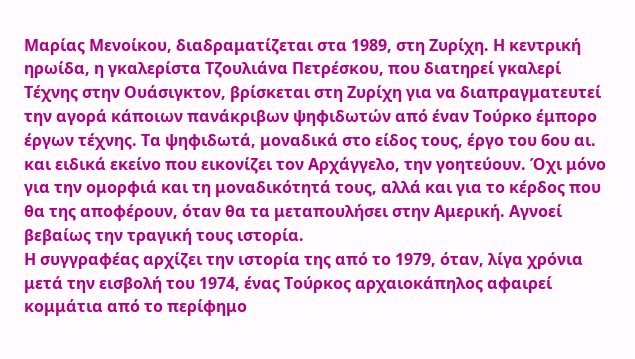Μαρίας Μενοίκου, διαδραματίζεται στα 1989, στη Ζυρίχη. Η κεντρική ηρωίδα, η γκαλερίστα Τζουλιάνα Πετρέσκου, που διατηρεί γκαλερί Τέχνης στην Ουάσιγκτον, βρίσκεται στη Ζυρίχη για να διαπραγματευτεί την αγορά κάποιων πανάκριβων ψηφιδωτών από έναν Τούρκο έμπορο έργων τέχνης. Τα ψηφιδωτά, μοναδικά στο είδος τους, έργο του 6ου αι. και ειδικά εκείνο που εικονίζει τον Αρχάγγελο, την γοητεύουν. Όχι μόνο για την ομορφιά και τη μοναδικότητά τους, αλλά και για το κέρδος που θα της αποφέρουν, όταν θα τα μεταπουλήσει στην Αμερική. Αγνοεί βεβαίως την τραγική τους ιστορία.
Η συγγραφέας αρχίζει την ιστορία της από το 1979, όταν, λίγα χρόνια μετά την εισβολή του 1974, ένας Τούρκος αρχαιοκάπηλος αφαιρεί κομμάτια από το περίφημο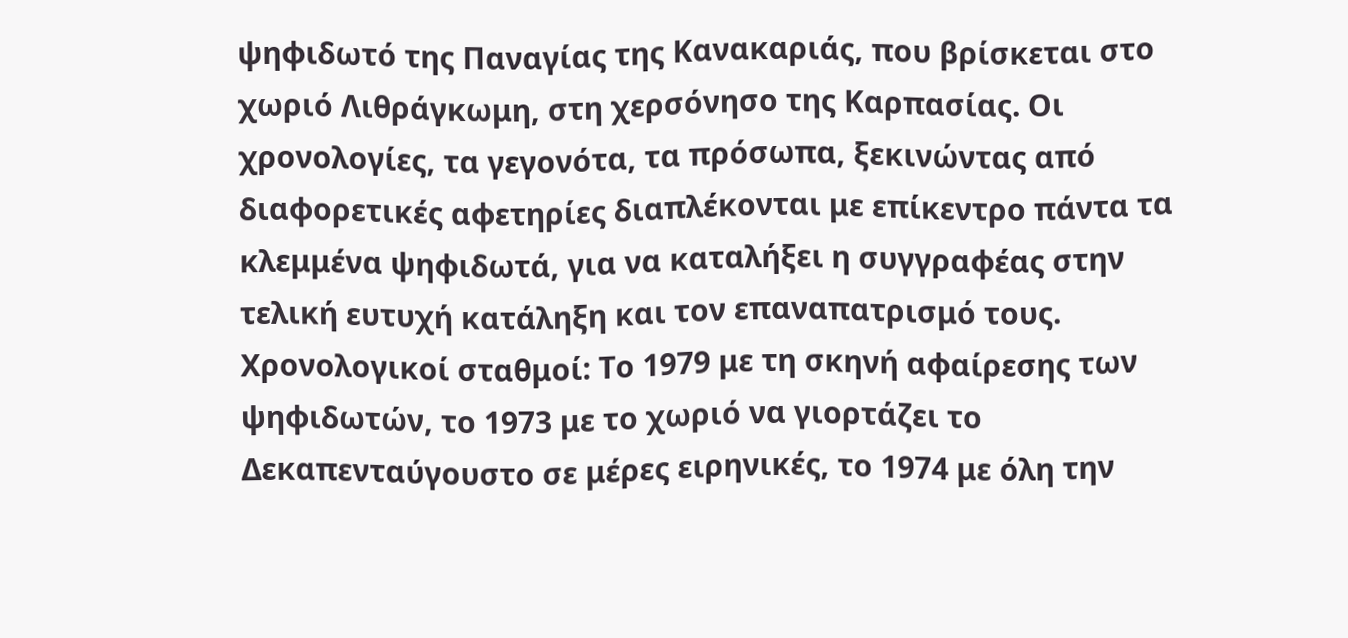ψηφιδωτό της Παναγίας της Κανακαριάς, που βρίσκεται στο χωριό Λιθράγκωμη, στη χερσόνησο της Καρπασίας. Οι χρονολογίες, τα γεγονότα, τα πρόσωπα, ξεκινώντας από διαφορετικές αφετηρίες διαπλέκονται με επίκεντρο πάντα τα κλεμμένα ψηφιδωτά, για να καταλήξει η συγγραφέας στην τελική ευτυχή κατάληξη και τον επαναπατρισμό τους.
Χρονολογικοί σταθμοί: Το 1979 με τη σκηνή αφαίρεσης των ψηφιδωτών, το 1973 με το χωριό να γιορτάζει το Δεκαπενταύγουστο σε μέρες ειρηνικές, το 1974 με όλη την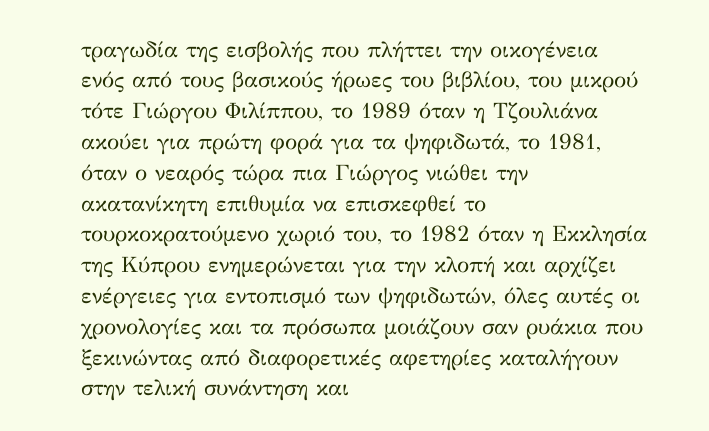τραγωδία της εισβολής που πλήττει την οικογένεια ενός από τους βασικούς ήρωες του βιβλίου, του μικρού τότε Γιώργου Φιλίππου, το 1989 όταν η Τζουλιάνα ακούει για πρώτη φορά για τα ψηφιδωτά, το 1981, όταν ο νεαρός τώρα πια Γιώργος νιώθει την ακατανίκητη επιθυμία να επισκεφθεί το τουρκοκρατούμενο χωριό του, το 1982 όταν η Εκκλησία της Κύπρου ενημερώνεται για την κλοπή και αρχίζει ενέργειες για εντοπισμό των ψηφιδωτών, όλες αυτές οι χρονολογίες και τα πρόσωπα μοιάζουν σαν ρυάκια που ξεκινώντας από διαφορετικές αφετηρίες καταλήγουν στην τελική συνάντηση και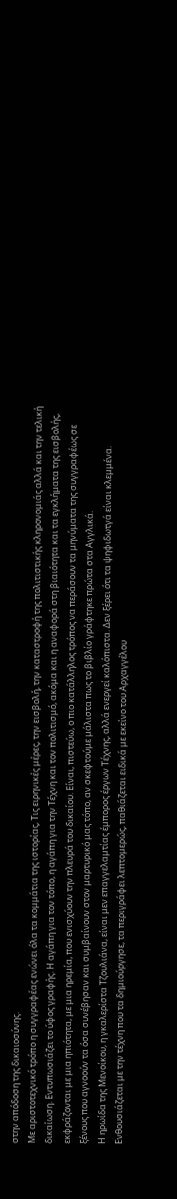στην απόδοση της δικαιοσύνης.
Με αριστοτεχνικό τρόπο η συγγραφέας ενώνει όλα τα κομμάτια της ιστορίας, Τις ειρηνικές μέρες, την εισβολή, την καταστροφή της πολιτιστικής κληρονομιάς αλλά και την τελική δικαίωση. Εντυπωσιάζει το ύφος γραφής. Η αγάπη για τον τόπο, η αγάπη για την Τέχνη και τον πολιτισμό, ακόμα και η αναφορά στη βιαιότητα και τα εγκλήματα της εισβολής, εκφράζονται με μια ηπιότητα, με μια ηρεμία, που ενισχύουν την πλευρά του δικαίου. Είναι, πιστεύω, ο πιο κατάλληλος τρόπος να περάσουν τα μηνύματα της συγγραφέως σε ξένους που αγνοούν τα όσα συνέβησαν και συμβαίνουν στον μαρτυρικό μας τόπο, αν σκεφτούμε μάλιστα πως το βιβλίο γράφτηκε πρώτα στα Αγγλικά.
Η ηρωίδα της Μενοίκου, η γκαλερίστα Τζουλιάνα, είναι μεν επαγγελαμτίας έμπορος έργων Τέχνης, αλλά ενεργεί καλόπιστα. Δεν ξέρει ότι τα ψηφιδωτγά είναι κλεμμένα. Ενθουσιάζεται με την τέχνη που τα δημιούργησε, τα περιγράφει λεπτομερώς, παθιάζεται ειδικά με εκείνο του Αρχαγγέλου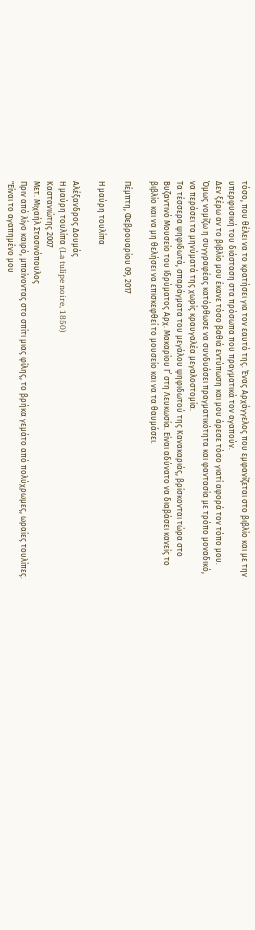τόσο, που θέλει να το κρατήσει για τον εαυτό της. Ένας Αρχάγγελος που εμφανίζεται στο βιβλίο και με την υπερφυσική του διάσταση στα πρόσωπα που πραγματικά τον αγαπούν.
Δεν ξέρω αν το βιβλίο μου έκανε τόσο βαθιά εντύπωση και μου άρεσε τόσο γιατί αφορά τον τόπο μου. Όμως νομίζω η συγγραφέας κατόρθωσε να συνδυάσει πραγματικότητα και φαντασία με τρόπο μοναδικό, να περάσει τα μηνύματά της χωρίς κραυγαλέα μεγαλοστομία.
Τα τέσσερα ψηφιδωτά, σπαράγματα του μεγάλου ψηφιδωτού της Κανακαριάς, βρίσκονται τώρα στο Βυζαντινό Μουσείο του Ιδρύματος Αρχ. Μακαρίου Γ΄ στη Λευκωσία. Είναι αδύνατο να διαβάσει κανείς το βιβλίο και να μη θελήσει να επισκεφθεί το μουσείο και να τα θαυμάσει.

Πέμπτη, Φεβρουαρίου 09, 2017

Η μαύρη τουλίπα

Αλέξανδρος Δουμάς
Η μαύρη τουλίπα (La tulipe noire, 1850)
Καστανιώτης 2007
Μετ. Μιχαήλ Στασινόπουλος
Πριν από λίγο καιρό, μπαίνοντας στο σπίτι μιας φίλης, το βρήκα γεμάτο από πολύχρωμες, ωραίες τουλίπες. "Είναι το αγαπημένο μου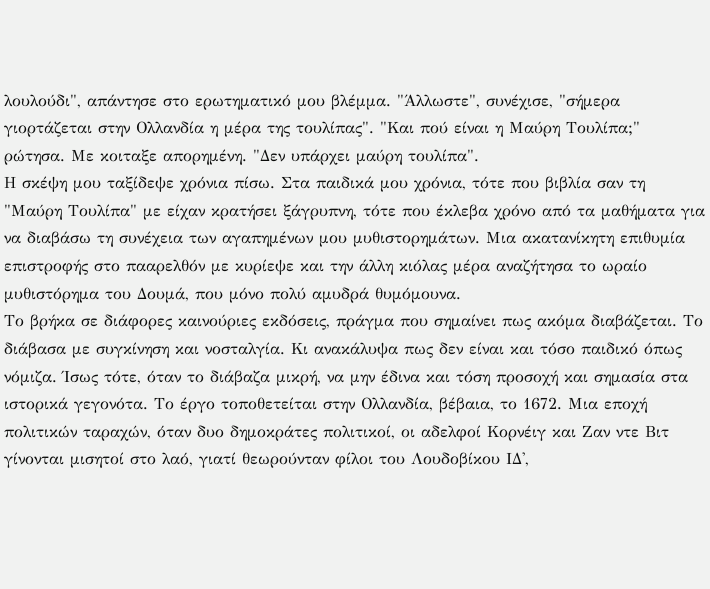λουλούδι", απάντησε στο ερωτηματικό μου βλέμμα. "Άλλωστε", συνέχισε, "σήμερα γιορτάζεται στην Ολλανδία η μέρα της τουλίπας". "Και πού είναι η Μαύρη Τουλίπα;" ρώτησα. Με κοιταξε απορημένη. "Δεν υπάρχει μαύρη τουλίπα".
Η σκέψη μου ταξίδεψε χρόνια πίσω. Στα παιδικά μου χρόνια, τότε που βιβλία σαν τη "Μαύρη Τουλίπα" με είχαν κρατήσει ξάγρυπνη, τότε που έκλεβα χρόνο από τα μαθήματα για να διαβάσω τη συνέχεια των αγαπημένων μου μυθιστορημάτων. Μια ακατανίκητη επιθυμία επιστροφής στο πααρελθόν με κυρίεψε και την άλλη κιόλας μέρα αναζήτησα το ωραίο μυθιστόρημα του Δουμά, που μόνο πολύ αμυδρά θυμόμουνα.
Το βρήκα σε διάφορες καινούριες εκδόσεις, πράγμα που σημαίνει πως ακόμα διαβάζεται. Το διάβασα με συγκίνηση και νοσταλγία. Κι ανακάλυψα πως δεν είναι και τόσο παιδικό όπως νόμιζα. Ίσως τότε, όταν το διάβαζα μικρή, να μην έδινα και τόση προσοχή και σημασία στα ιστορικά γεγονότα. Το έργο τοποθετείται στην Ολλανδία, βέβαια, το 1672. Μια εποχή πολιτικών ταραχών, όταν δυο δημοκράτες πολιτικοί, οι αδελφοί Κορνέιγ και Ζαν ντε Βιτ γίνονται μισητοί στο λαό, γιατί θεωρούνταν φίλοι του Λουδοβίκου ΙΔ',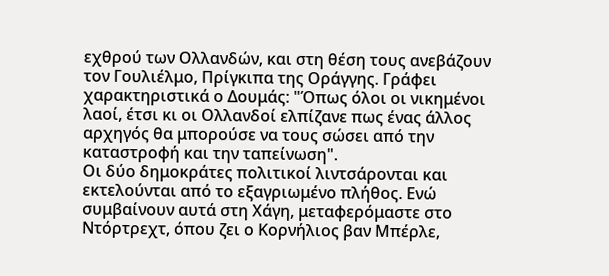εχθρού των Ολλανδών, και στη θέση τους ανεβάζουν τον Γουλιέλμο, Πρίγκιπα της Οράγγης. Γράφει χαρακτηριστικά ο Δουμάς: "Όπως όλοι οι νικημένοι λαοί, έτσι κι οι Ολλανδοί ελπίζανε πως ένας άλλος αρχηγός θα μπορούσε να τους σώσει από την καταστροφή και την ταπείνωση".
Οι δύο δημοκράτες πολιτικοί λιντσάρονται και εκτελούνται από το εξαγριωμένο πλήθος. Ενώ συμβαίνουν αυτά στη Χάγη, μεταφερόμαστε στο Ντόρτρεχτ, όπου ζει ο Κορνήλιος βαν Μπέρλε,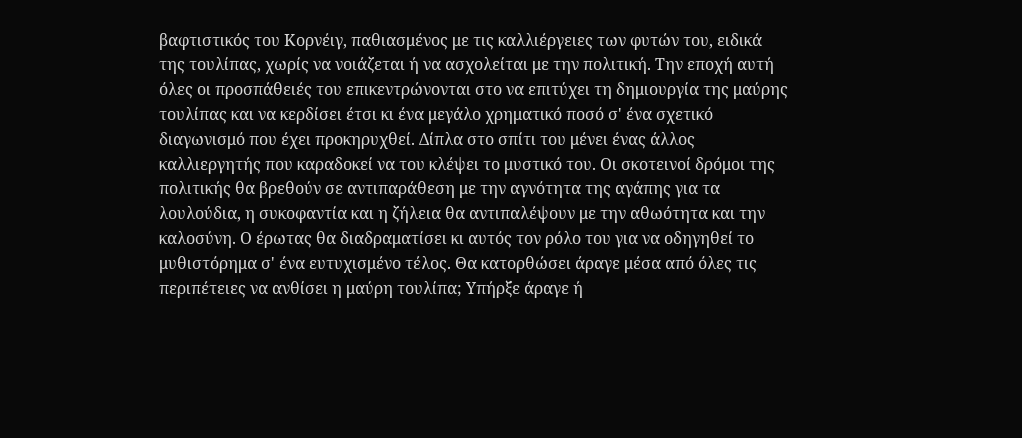βαφτιστικός του Κορνέιγ, παθιασμένος με τις καλλιέργειες των φυτών του, ειδικά της τουλίπας, χωρίς να νοιάζεται ή να ασχολείται με την πολιτική. Την εποχή αυτή όλες οι προσπάθειές του επικεντρώνονται στο να επιτύχει τη δημιουργία της μαύρης τουλίπας και να κερδίσει έτσι κι ένα μεγάλο χρηματικό ποσό σ' ένα σχετικό διαγωνισμό που έχει προκηρυχθεί. Δίπλα στο σπίτι του μένει ένας άλλος καλλιεργητής που καραδοκεί να του κλέψει το μυστικό του. Οι σκοτεινοί δρόμοι της πολιτικής θα βρεθούν σε αντιπαράθεση με την αγνότητα της αγάπης για τα λουλούδια, η συκοφαντία και η ζήλεια θα αντιπαλέψουν με την αθωότητα και την καλοσύνη. Ο έρωτας θα διαδραματίσει κι αυτός τον ρόλο του για να οδηγηθεί το μυθιστόρημα σ' ένα ευτυχισμένο τέλος. Θα κατορθώσει άραγε μέσα από όλες τις περιπέτειες να ανθίσει η μαύρη τουλίπα; Υπήρξε άραγε ή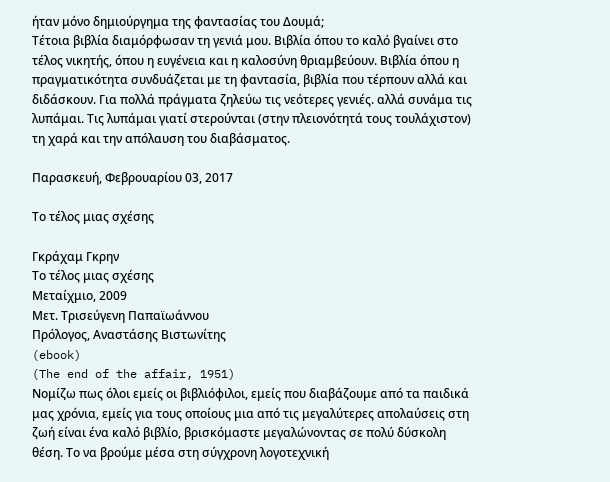ήταν μόνο δημιούργημα της φαντασίας του Δουμά;
Τέτοια βιβλία διαμόρφωσαν τη γενιά μου. Βιβλία όπου το καλό βγαίνει στο τέλος νικητής, όπου η ευγένεια και η καλοσύνη θριαμβεύουν. Βιβλία όπου η πραγματικότητα συνδυάζεται με τη φαντασία, βιβλία που τέρπουν αλλά και διδάσκουν. Για πολλά πράγματα ζηλεύω τις νεότερες γενιές. αλλά συνάμα τις λυπάμαι. Τις λυπάμαι γιατί στερούνται (στην πλειονότητά τους τουλάχιστον) τη χαρά και την απόλαυση του διαβάσματος.

Παρασκευή, Φεβρουαρίου 03, 2017

Το τέλος μιας σχέσης

Γκράχαμ Γκρην
Το τέλος μιας σχέσης
Μεταίχμιο, 2009
Μετ. Τρισεύγενη Παπαϊωάννου
Πρόλογος, Αναστάσης Βιστωνίτης
(ebook)
(The end of the affair, 1951)
Νομίζω πως όλοι εμείς οι βιβλιόφιλοι, εμείς που διαβάζουμε από τα παιδικά μας χρόνια, εμείς για τους οποίους μια από τις μεγαλύτερες απολαύσεις στη ζωή είναι ένα καλό βιβλίο, βρισκόμαστε μεγαλώνοντας σε πολύ δύσκολη θέση. Το να βρούμε μέσα στη σύγχρονη λογοτεχνική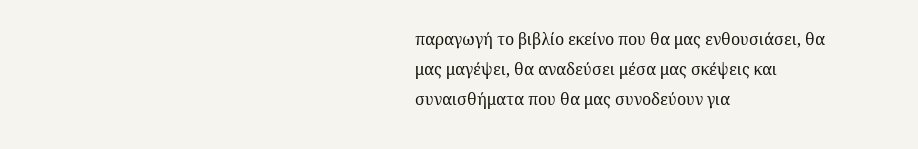παραγωγή το βιβλίο εκείνο που θα μας ενθουσιάσει, θα μας μαγέψει, θα αναδεύσει μέσα μας σκέψεις και συναισθήματα που θα μας συνοδεύουν για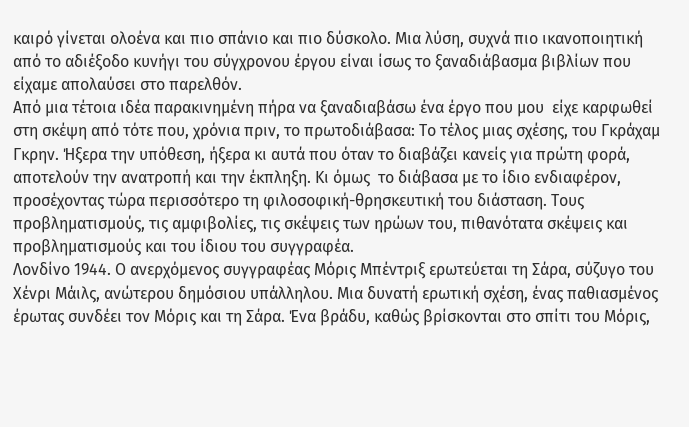καιρό γίνεται ολοένα και πιο σπάνιο και πιο δύσκολο. Μια λύση, συχνά πιο ικανοποιητική από το αδιέξοδο κυνήγι του σύγχρονου έργου είναι ίσως το ξαναδιάβασμα βιβλίων που είχαμε απολαύσει στο παρελθόν.
Από μια τέτοια ιδέα παρακινημένη πήρα να ξαναδιαβάσω ένα έργο που μου  είχε καρφωθεί στη σκέψη από τότε που, χρόνια πριν, το πρωτοδιάβασα: Το τέλος μιας σχέσης, του Γκράχαμ Γκρην. Ήξερα την υπόθεση, ήξερα κι αυτά που όταν το διαβάζει κανείς για πρώτη φορά, αποτελούν την ανατροπή και την έκπληξη. Κι όμως  το διάβασα με το ίδιο ενδιαφέρον, προσέχοντας τώρα περισσότερο τη φιλοσοφική-θρησκευτική του διάσταση. Τους προβληματισμούς, τις αμφιβολίες, τις σκέψεις των ηρώων του, πιθανότατα σκέψεις και προβληματισμούς και του ίδιου του συγγραφέα.
Λονδίνο 1944. Ο ανερχόμενος συγγραφέας Μόρις Μπέντριξ ερωτεύεται τη Σάρα, σύζυγο του Χένρι Μάιλς, ανώτερου δημόσιου υπάλληλου. Μια δυνατή ερωτική σχέση, ένας παθιασμένος έρωτας συνδέει τον Μόρις και τη Σάρα. Ένα βράδυ, καθώς βρίσκονται στο σπίτι του Μόρις,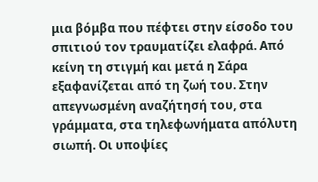μια βόμβα που πέφτει στην είσοδο του σπιτιού τον τραυματίζει ελαφρά. Από κείνη τη στιγμή και μετά η Σάρα εξαφανίζεται από τη ζωή του. Στην απεγνωσμένη αναζήτησή του, στα γράμματα, στα τηλεφωνήματα απόλυτη σιωπή. Οι υποψίες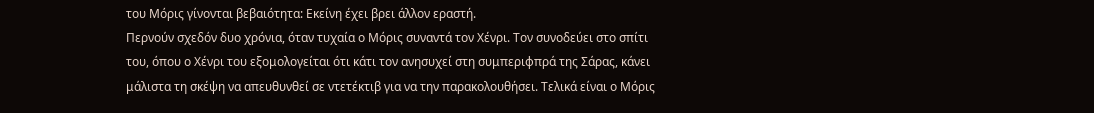του Μόρις γίνονται βεβαιότητα: Εκείνη έχει βρει άλλον εραστή.
Περνούν σχεδόν δυο χρόνια, όταν τυχαία ο Μόρις συναντά τον Χένρι. Τον συνοδεύει στο σπίτι του, όπου ο Χένρι του εξομολογείται ότι κάτι τον ανησυχεί στη συμπεριφπρά της Σάρας, κάνει μάλιστα τη σκέψη να απευθυνθεί σε ντετέκτιβ για να την παρακολουθήσει. Τελικά είναι ο Μόρις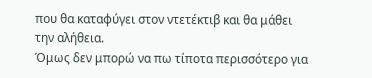που θα καταφύγει στον ντετέκτιβ και θα μάθει την αλήθεια.
Όμως δεν μπορώ να πω τίποτα περισσότερο για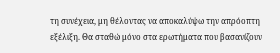τη συνέχεια, μη θέλοντας να αποκαλύψω την απρόοπτη εξέλιξη. Θα σταθώ μόνο στα ερωτήματα που βασανίζουν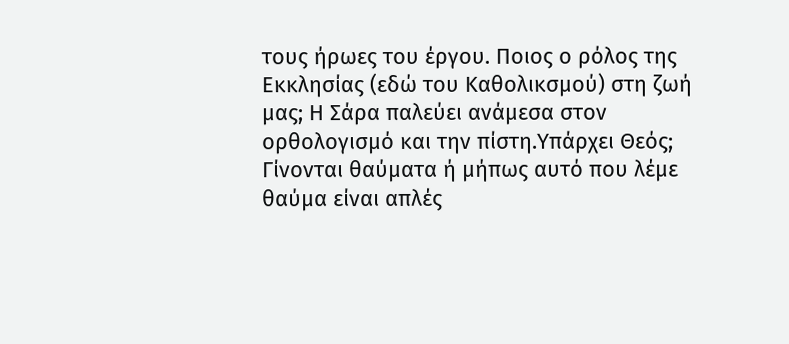τους ήρωες του έργου. Ποιος ο ρόλος της Εκκλησίας (εδώ του Καθολικσμού) στη ζωή μας; Η Σάρα παλεύει ανάμεσα στον ορθολογισμό και την πίστη.Υπάρχει Θεός; Γίνονται θαύματα ή μήπως αυτό που λέμε θαύμα είναι απλές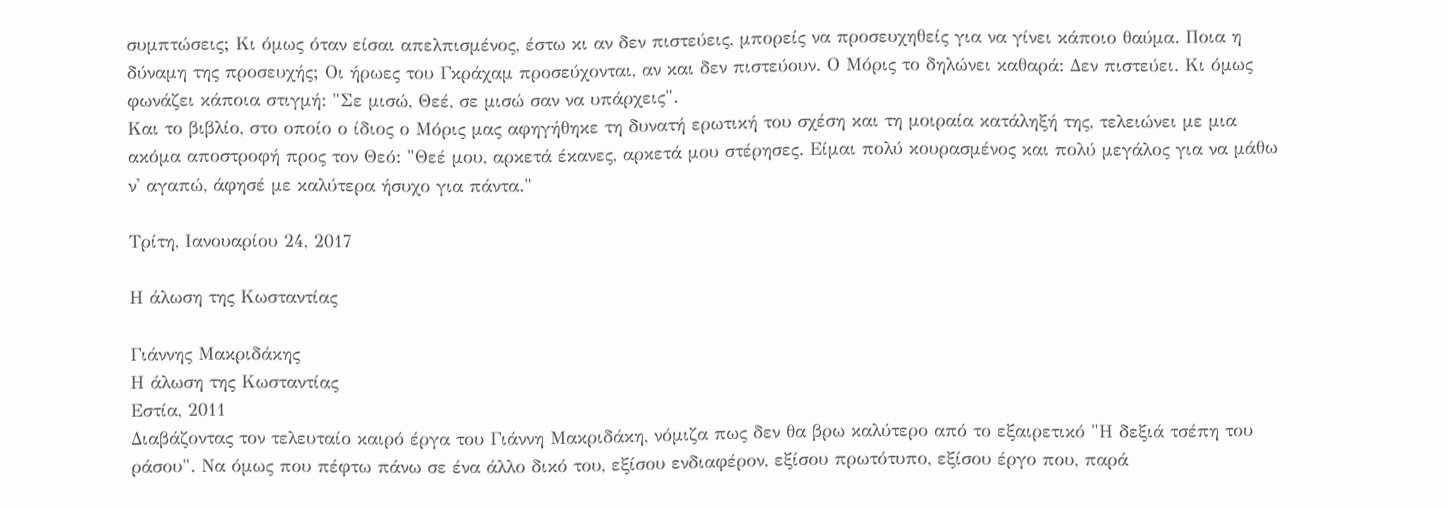συμπτώσεις; Κι όμως όταν είσαι απελπισμένος, έστω κι αν δεν πιστεύεις, μπορείς να προσευχηθείς για να γίνει κάποιο θαύμα. Ποια η δύναμη της προσευχής; Οι ήρωες του Γκράχαμ προσεύχονται, αν και δεν πιστεύουν. Ο Μόρις το δηλώνει καθαρά: Δεν πιστεύει. Κι όμως φωνάζει κάποια στιγμή: "Σε μισώ, Θεέ, σε μισώ σαν να υπάρχεις".
Και το βιβλίο, στο οποίο ο ίδιος ο Μόρις μας αφηγήθηκε τη δυνατή ερωτική του σχέση και τη μοιραία κατάληξή της, τελειώνει με μια ακόμα αποστροφή προς τον Θεό: "Θεέ μου, αρκετά έκανες, αρκετά μου στέρησες. Είμαι πολύ κουρασμένος και πολύ μεγάλος για να μάθω ν' αγαπώ, άφησέ με καλύτερα ήσυχο για πάντα."

Τρίτη, Ιανουαρίου 24, 2017

Η άλωση της Κωσταντίας

Γιάννης Μακριδάκης
Η άλωση της Κωσταντίας
Εστία, 2011
Διαβάζοντας τον τελευταίο καιρό έργα του Γιάννη Μακριδάκη, νόμιζα πως δεν θα βρω καλύτερο από το εξαιρετικό "Η δεξιά τσέπη του ράσου". Να όμως που πέφτω πάνω σε ένα άλλο δικό του, εξίσου ενδιαφέρον, εξίσου πρωτότυπο, εξίσου έργο που, παρά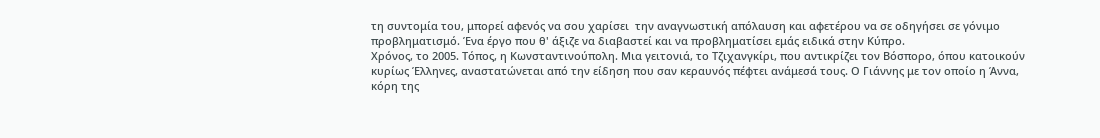τη συντομία του, μπορεί αφενός να σου χαρίσει  την αναγνωστική απόλαυση και αφετέρου να σε οδηγήσει σε γόνιμο προβληματισμό. Ένα έργο που θ' άξιζε να διαβαστεί και να προβληματίσει εμάς ειδικά στην Κύπρο.
Χρόνος, το 2005. Τόπος, η Κωνσταντινούπολη. Μια γειτονιά, το Τζιχανγκίρι, που αντικρίζει τον Βόσπορο, όπου κατοικούν κυρίως Έλληνες, αναστατώνεται από την είδηση που σαν κεραυνός πέφτει ανάμεσά τους. Ο Γιάννης με τον οποίο η Άννα, κόρη της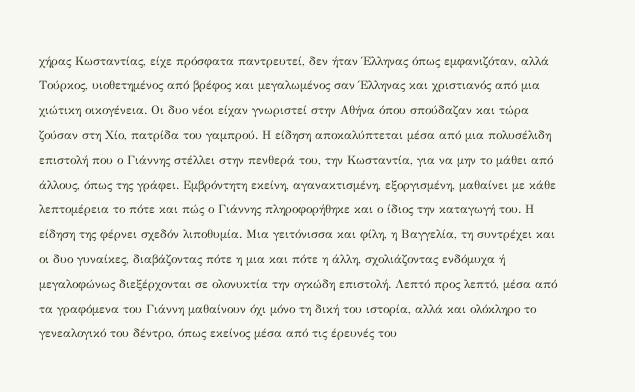χήρας Κωσταντίας, είχε πρόσφατα παντρευτεί, δεν ήταν Έλληνας όπως εμφανιζόταν, αλλά Τούρκος, υιοθετημένος από βρέφος και μεγαλωμένος σαν Έλληνας και χριστιανός από μια χιώτικη οικογένεια. Οι δυο νέοι είχαν γνωριστεί στην Αθήνα όπου σπούδαζαν και τώρα ζούσαν στη Χίο, πατρίδα του γαμπρού. Η είδηση αποκαλύπτεται μέσα από μια πολυσέλιδη επιστολή που ο Γιάννης στέλλει στην πενθερά του, την Κωσταντία, για να μην το μάθει από άλλους, όπως της γράφει. Εμβρόντητη εκείνη, αγανακτισμένη, εξοργισμένη, μαθαίνει με κάθε λεπτομέρεια το πότε και πώς ο Γιάννης πληροφορήθηκε και ο ίδιος την καταγωγή του. Η είδηση της φέρνει σχεδόν λιποθυμία. Μια γειτόνισσα και φίλη, η Βαγγελία, τη συντρέχει και οι δυο γυναίκες, διαβάζοντας πότε η μια και πότε η άλλη, σχολιάζοντας ενδόμυχα ή μεγαλοφώνως διεξέρχονται σε ολονυκτία την ογκώδη επιστολή. Λεπτό προς λεπτό, μέσα από τα γραφόμενα του Γιάννη μαθαίνουν όχι μόνο τη δική του ιστορία, αλλά και ολόκληρο το γενεαλογικό του δέντρο, όπως εκείνος μέσα από τις έρευνές του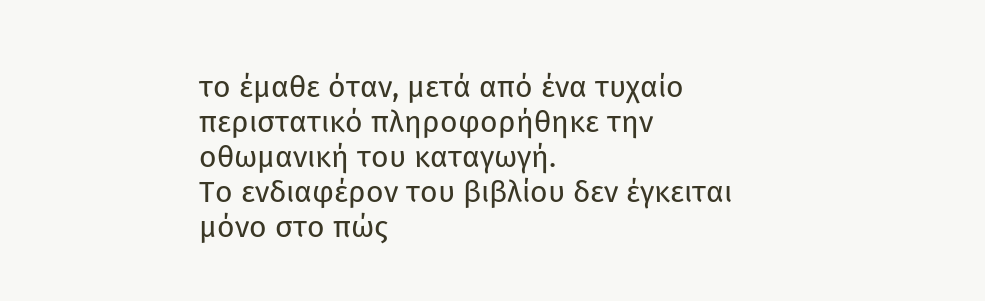το έμαθε όταν, μετά από ένα τυχαίο περιστατικό πληροφορήθηκε την οθωμανική του καταγωγή.
Το ενδιαφέρον του βιβλίου δεν έγκειται μόνο στο πώς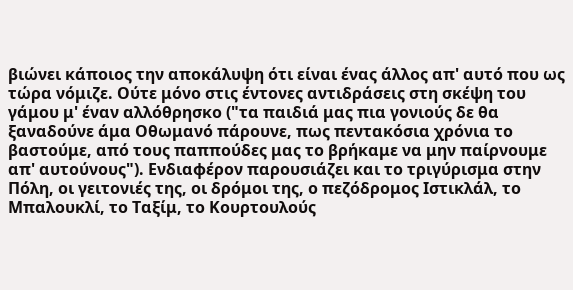βιώνει κάποιος την αποκάλυψη ότι είναι ένας άλλος απ' αυτό που ως τώρα νόμιζε. Ούτε μόνο στις έντονες αντιδράσεις στη σκέψη του γάμου μ' έναν αλλόθρησκο ("τα παιδιά μας πια γονιούς δε θα ξαναδούνε άμα Οθωμανό πάρουνε, πως πεντακόσια χρόνια το βαστούμε, από τους παππούδες μας το βρήκαμε να μην παίρνουμε απ' αυτούνους"). Ενδιαφέρον παρουσιάζει και το τριγύρισμα στην Πόλη, οι γειτονιές της, οι δρόμοι της, ο πεζόδρομος Ιστικλάλ, το Μπαλουκλί, το Ταξίμ, το Κουρτουλούς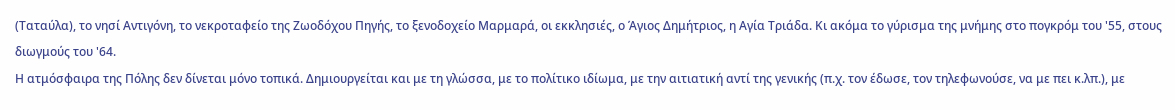(Ταταύλα), το νησί Αντιγόνη, το νεκροταφείο της Ζωοδόχου Πηγής, το ξενοδοχείο Μαρμαρά, οι εκκλησιές, ο Άγιος Δημήτριος, η Αγία Τριάδα. Κι ακόμα το γύρισμα της μνήμης στο πογκρόμ του '55, στους διωγμούς του '64.
Η ατμόσφαιρα της Πόλης δεν δίνεται μόνο τοπικά. Δημιουργείται και με τη γλώσσα, με το πολίτικο ιδίωμα, με την αιτιατική αντί της γενικής (π.χ. τον έδωσε, τον τηλεφωνούσε, να με πει κ.λπ.), με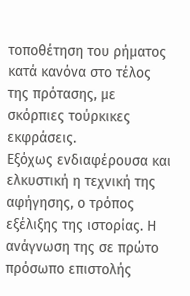τοποθέτηση του ρήματος κατά κανόνα στο τέλος της πρότασης, με σκόρπιες τούρκικες εκφράσεις.
Εξόχως ενδιαφέρουσα και ελκυστική η τεχνική της αφήγησης, ο τρόπος εξέλιξης της ιστορίας. Η ανάγνωση της σε πρώτο πρόσωπο επιστολής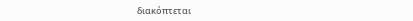διακόπτεται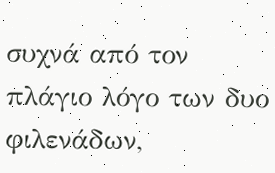συχνά από τον πλάγιο λόγο των δυο φιλενάδων,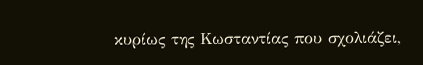κυρίως της Κωσταντίας που σχολιάζει,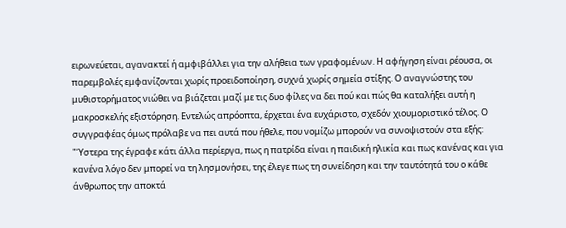ειρωνεύεται, αγανακτεί ή αμφιβάλλει για την αλήθεια των γραφομένων. Η αφήγηση είναι ρέουσα, οι παρεμβολές εμφανίζονται χωρίς προειδοποίηση, συχνά χωρίς σημεία στίξης. Ο αναγνώστης του μυθιστορήματος νιώθει να βιάζεται μαζί με τις δυο φίλες να δει πού και πώς θα καταλήξει αυτή η μακροσκελής εξιστόρηση. Εντελώς απρόοπτα, έρχεται ένα ευχάριστο, σχεδόν χιουμοριστικό τέλος. Ο συγγραφέας όμως πρόλαβε να πει αυτά που ήθελε, που νομίζω μπορούν να συνοψιστούν στα εξής: "Ύστερα της έγραφε κάτι άλλα περίεργα, πως η πατρίδα είναι η παιδική ηλικία και πως κανένας και για κανένα λόγο δεν μπορεί να τη λησμονήσει, της έλεγε πως τη συνείδηση και την ταυτότητά του ο κάθε άνθρωπος την αποκτά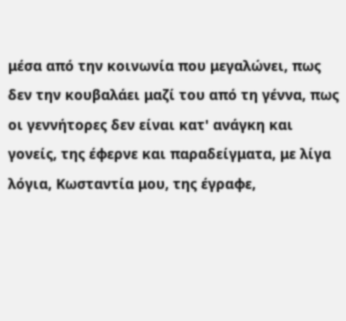μέσα από την κοινωνία που μεγαλώνει, πως δεν την κουβαλάει μαζί του από τη γέννα, πως οι γεννήτορες δεν είναι κατ' ανάγκη και γονείς, της έφερνε και παραδείγματα, με λίγα λόγια, Κωσταντία μου, της έγραφε,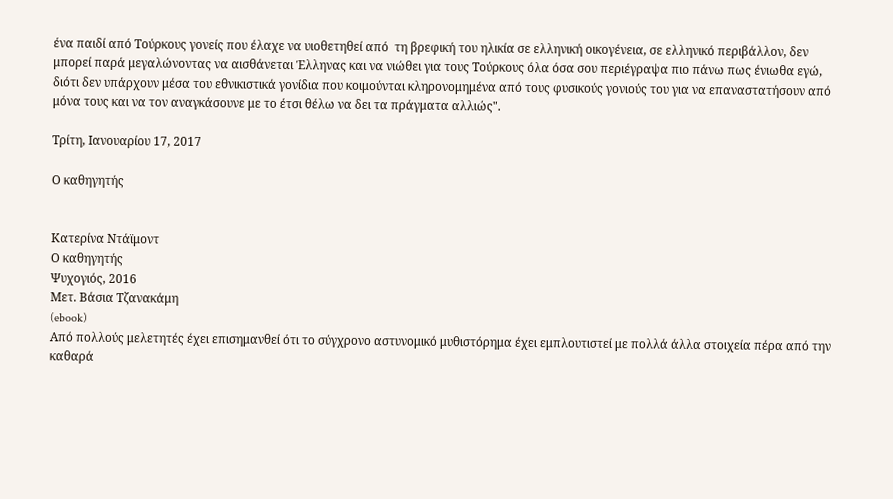ένα παιδί από Τούρκους γονείς που έλαχε να υιοθετηθεί από  τη βρεφική του ηλικία σε ελληνική οικογένεια, σε ελληνικό περιβάλλον, δεν μπορεί παρά μεγαλώνοντας να αισθάνεται Έλληνας και να νιώθει για τους Τούρκους όλα όσα σου περιέγραψα πιο πάνω πως ένιωθα εγώ, διότι δεν υπάρχουν μέσα του εθνικιστικά γονίδια που κοιμούνται κληρονομημένα από τους φυσικούς γονιούς του για να επαναστατήσουν από μόνα τους και να τον αναγκάσουνε με το έτσι θέλω να δει τα πράγματα αλλιώς".

Τρίτη, Ιανουαρίου 17, 2017

Ο καθηγητής


Κατερίνα Ντάϊμοντ
Ο καθηγητής
Ψυχογιός, 2016
Μετ. Βάσια Τζανακάμη
(ebook)
Από πολλούς μελετητές έχει επισημανθεί ότι το σύγχρονο αστυνομικό μυθιστόρημα έχει εμπλουτιστεί με πολλά άλλα στοιχεία πέρα από την καθαρά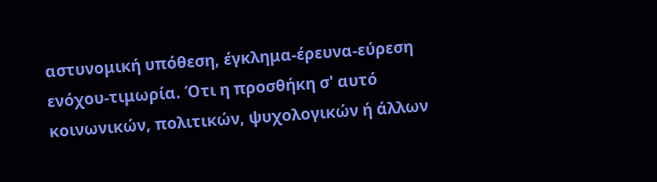αστυνομική υπόθεση, έγκλημα-έρευνα-εύρεση ενόχου-τιμωρία. Ότι η προσθήκη σ' αυτό κοινωνικών, πολιτικών, ψυχολογικών ή άλλων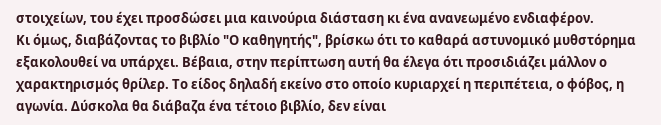στοιχείων, του έχει προσδώσει μια καινούρια διάσταση κι ένα ανανεωμένο ενδιαφέρον.
Κι όμως, διαβάζοντας το βιβλίο "Ο καθηγητής", βρίσκω ότι το καθαρά αστυνομικό μυθστόρημα εξακολουθεί να υπάρχει. Βέβαια, στην περίπτωση αυτή θα έλεγα ότι προσιδιάζει μάλλον ο χαρακτηρισμός θρίλερ. Το είδος δηλαδή εκείνο στο οποίο κυριαρχεί η περιπέτεια, ο φόβος, η αγωνία. Δύσκολα θα διάβαζα ένα τέτοιο βιβλίο, δεν είναι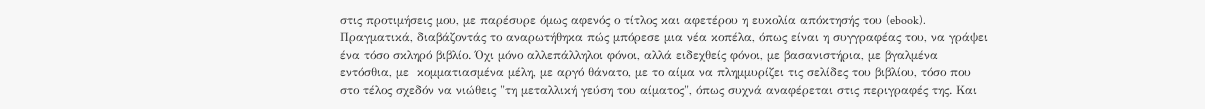στις προτιμήσεις μου, με παρέσυρε όμως αφενός ο τίτλος και αφετέρου η ευκολία απόκτησής του (ebook).
Πραγματικά, διαβάζοντάς το αναρωτήθηκα πώς μπόρεσε μια νέα κοπέλα, όπως είναι η συγγραφέας του, να γράψει ένα τόσο σκληρό βιβλίο. Όχι μόνο αλλεπάλληλοι φόνοι, αλλά ειδεχθείς φόνοι, με βασανιστήρια, με βγαλμένα εντόσθια, με  κομματιασμένα μέλη, με αργό θάνατο, με το αίμα να πλημμυρίζει τις σελίδες του βιβλίου, τόσο που στο τέλος σχεδόν να νιώθεις "τη μεταλλική γεύση του αίματος", όπως συχνά αναφέρεται στις περιγραφές της. Και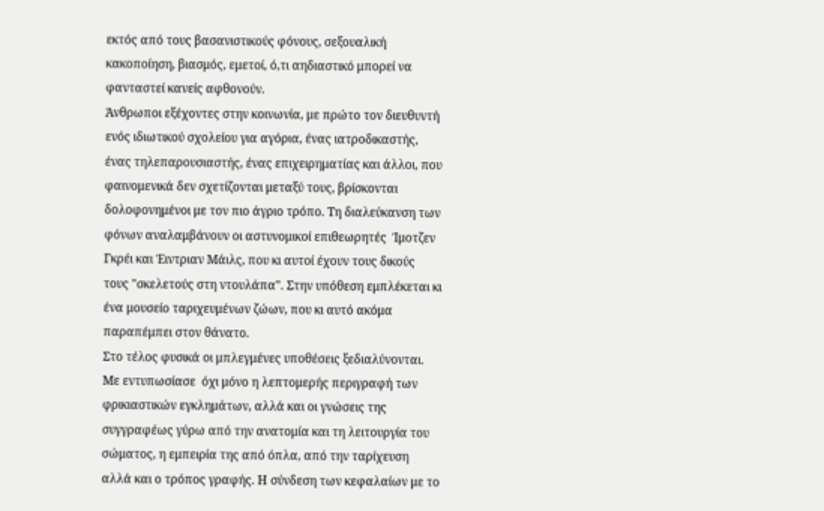εκτός από τους βασανιστικούς φόνους, σεξουαλική κακοποίηση, βιασμός, εμετοί, ό,τι αηδιαστικό μπορεί να φανταστεί κανείς αφθονούν.
Άνθρωποι εξέχοντες στην κοινωνία, με πρώτο τον διευθυντή ενός ιδιωτικού σχολείου για αγόρια, ένας ιατροδικαστής, ένας τηλεπαρουσιαστής, ένας επιχειρηματίας και άλλοι, που φαινομενικά δεν σχετίζονται μεταξύ τους, βρίσκονται δολοφονημένοι με τον πιο άγριο τρόπο. Τη διαλεύκανση των φόνων αναλαμβάνουν οι αστυνομικοί επιθεωρητές  Ίμοτζεν Γκρέι και Έιντριαν Μάιλς, που κι αυτοί έχουν τους δικούς τους "σκελετούς στη ντουλάπα". Στην υπόθεση εμπλέκεται κι ένα μουσείο ταριχευμένων ζώων, που κι αυτό ακόμα παραπέμπει στον θάνατο.
Στο τέλος φυσικά οι μπλεγμένες υποθέσεις ξεδιαλύνονται. Με εντυπωσίασε  όχι μόνο η λεπτομερής περιγραφή των φρικιαστικών εγκλημάτων, αλλά και οι γνώσεις της συγγραφέως γύρω από την ανατομία και τη λειτουργία του σώματος, η εμπειρία της από όπλα, από την ταρίχευση αλλά και ο τρόπος γραφής. Η σύνδεση των κεφαλαίων με το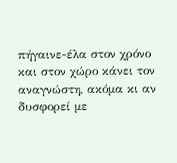πήγαινε-έλα στον χρόνο και στον χώρο κάνει τον αναγνώστη, ακόμα κι αν δυσφορεί με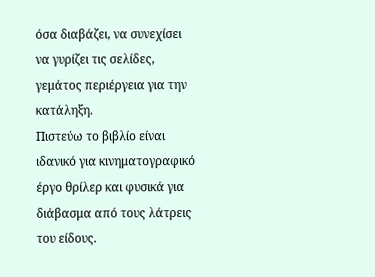όσα διαβάζει, να συνεχίσει να γυρίζει τις σελίδες, γεμάτος περιέργεια για την κατάληξη.
Πιστεύω το βιβλίο είναι ιδανικό για κινηματογραφικό έργο θρίλερ και φυσικά για διάβασμα από τους λάτρεις του είδους.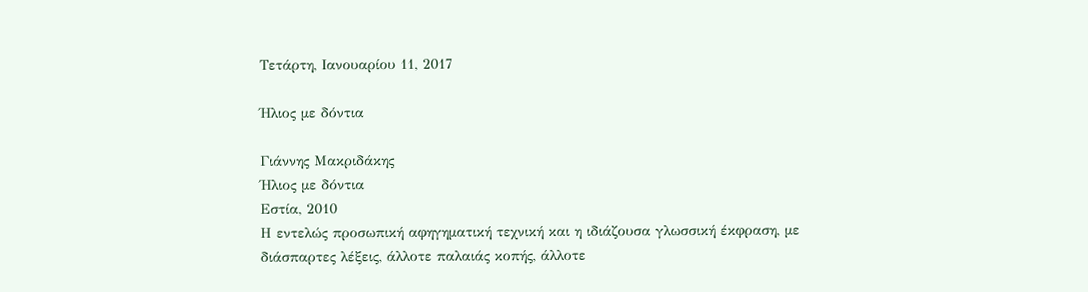Τετάρτη, Ιανουαρίου 11, 2017

Ήλιος με δόντια

Γιάννης Μακριδάκης
Ήλιος με δόντια
Εστία, 2010
Η εντελώς προσωπική αφηγηματική τεχνική και η ιδιάζουσα γλωσσική έκφραση, με διάσπαρτες λέξεις, άλλοτε παλαιάς κοπής, άλλοτε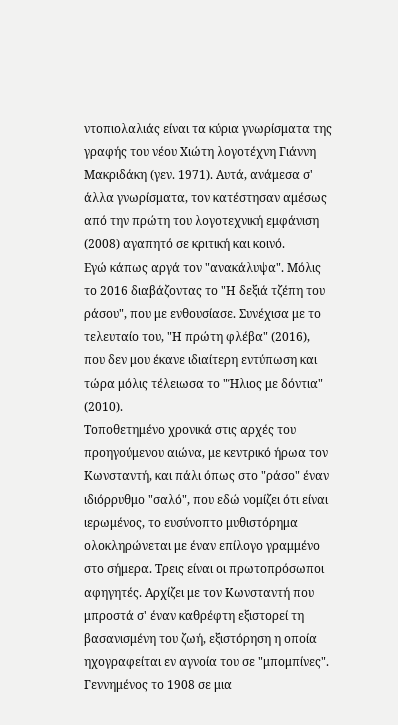ντοπιολαλιάς είναι τα κύρια γνωρίσματα της γραφής του νέου Χιώτη λογοτέχνη Γιάννη Μακριδάκη (γεν. 1971). Αυτά, ανάμεσα σ' άλλα γνωρίσματα, τον κατέστησαν αμέσως από την πρώτη του λογοτεχνική εμφάνιση (2008) αγαπητό σε κριτική και κοινό.
Εγώ κάπως αργά τον "ανακάλυψα". Μόλις το 2016 διαβάζοντας το "Η δεξιά τζέπη του ράσου", που με ενθουσίασε. Συνέχισα με το τελευταίο του, "Η πρώτη φλέβα" (2016), που δεν μου έκανε ιδιαίτερη εντύπωση και τώρα μόλις τέλειωσα το "Ήλιος με δόντια" (2010).
Τοποθετημένο χρονικά στις αρχές του προηγούμενου αιώνα, με κεντρικό ήρωα τον Κωνσταντή, και πάλι όπως στο "ράσο" έναν ιδιόρρυθμο "σαλό", που εδώ νομίζει ότι είναι ιερωμένος, το ευσύνοπτο μυθιστόρημα ολοκληρώνεται με έναν επίλογο γραμμένο στο σήμερα. Τρεις είναι οι πρωτοπρόσωποι αφηγητές. Αρχίζει με τον Κωνσταντή που μπροστά σ' έναν καθρέφτη εξιστορεί τη βασανισμένη του ζωή, εξιστόρηση η οποία ηχογραφείται εν αγνοία του σε "μπομπίνες". Γεννημένος το 1908 σε μια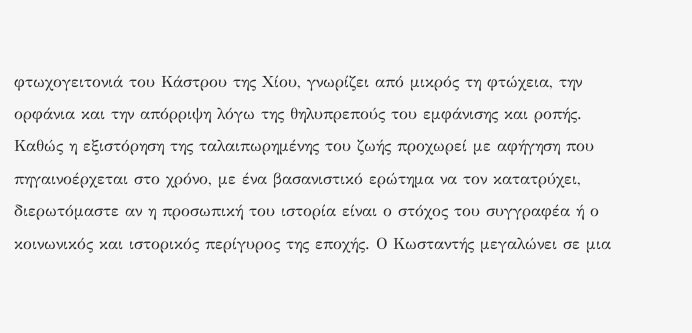φτωχογειτονιά του Κάστρου της Χίου, γνωρίζει από μικρός τη φτώχεια, την ορφάνια και την απόρριψη λόγω της θηλυπρεπούς του εμφάνισης και ροπής. Καθώς η εξιστόρηση της ταλαιπωρημένης του ζωής προχωρεί με αφήγηση που πηγαινοέρχεται στο χρόνο, με ένα βασανιστικό ερώτημα να τον κατατρύχει, διερωτόμαστε αν η προσωπική του ιστορία είναι ο στόχος του συγγραφέα ή ο κοινωνικός και ιστορικός περίγυρος της εποχής. Ο Κωσταντής μεγαλώνει σε μια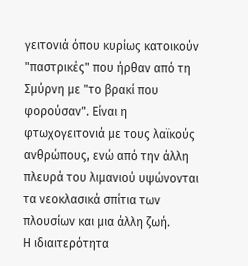γειτονιά όπου κυρίως κατοικούν "παστρικές" που ήρθαν από τη Σμύρνη με "το βρακί που φορούσαν". Είναι η φτωχογειτονιά με τους λαϊκούς ανθρώπους, ενώ από την άλλη πλευρά του λιμανιού υψώνονται τα νεοκλασικά σπίτια των πλουσίων και μια άλλη ζωή.
Η ιδιαιτερότητα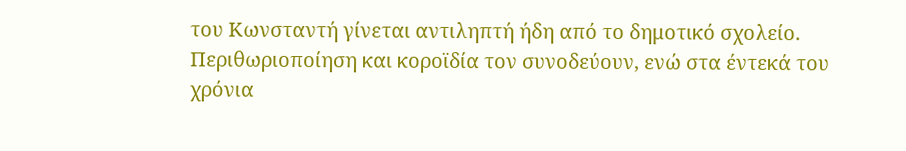του Κωνσταντή γίνεται αντιληπτή ήδη από το δημοτικό σχολείο. Περιθωριοποίηση και κοροϊδία τον συνοδεύουν, ενώ στα έντεκά του χρόνια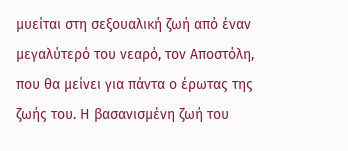μυείται στη σεξουαλική ζωή από έναν μεγαλύτερό του νεαρό, τον Αποστόλη, που θα μείνει για πάντα ο έρωτας της ζωής του. Η βασανισμένη ζωή του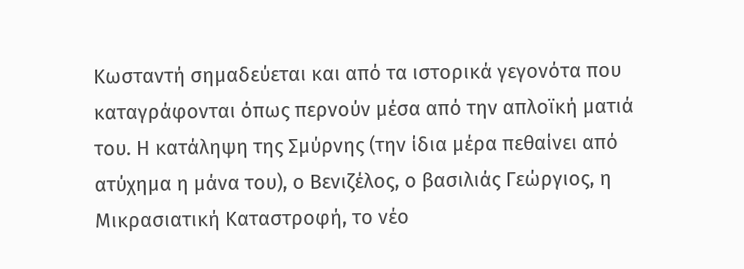Κωσταντή σημαδεύεται και από τα ιστορικά γεγονότα που καταγράφονται όπως περνούν μέσα από την απλοϊκή ματιά του. Η κατάληψη της Σμύρνης (την ίδια μέρα πεθαίνει από ατύχημα η μάνα του), ο Βενιζέλος, ο βασιλιάς Γεώργιος, η Μικρασιατική Καταστροφή, το νέο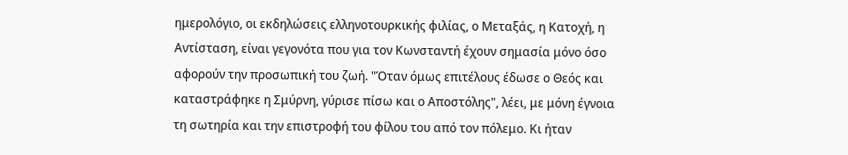ημερολόγιο, οι εκδηλώσεις ελληνοτουρκικής φιλίας, ο Μεταξάς, η Κατοχή, η Αντίσταση, είναι γεγονότα που για τον Κωνσταντή έχουν σημασία μόνο όσο αφορούν την προσωπική του ζωή. "Όταν όμως επιτέλους έδωσε ο Θεός και καταστράφηκε η Σμύρνη, γύρισε πίσω και ο Αποστόλης", λέει, με μόνη έγνοια τη σωτηρία και την επιστροφή του φίλου του από τον πόλεμο. Κι ήταν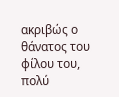ακριβώς ο θάνατος του φίλου του, πολύ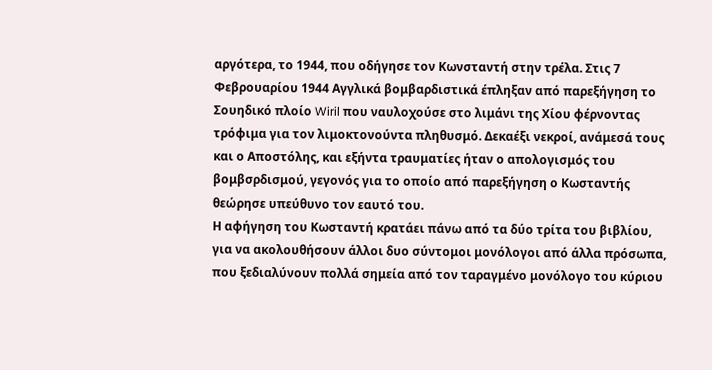αργότερα, το 1944, που οδήγησε τον Κωνσταντή στην τρέλα. Στις 7 Φεβρουαρίου 1944 Αγγλικά βομβαρδιστικά έπληξαν από παρεξήγηση το Σουηδικό πλοίο Wiril που ναυλοχούσε στο λιμάνι της Χίου φέρνοντας τρόφιμα για τον λιμοκτονούντα πληθυσμό. Δεκαέξι νεκροί, ανάμεσά τους και ο Αποστόλης, και εξήντα τραυματίες ήταν ο απολογισμός του βομβσρδισμού, γεγονός για το οποίο από παρεξήγηση ο Κωσταντής θεώρησε υπεύθυνο τον εαυτό του.
Η αφήγηση του Κωσταντή κρατάει πάνω από τα δύο τρίτα του βιβλίου, για να ακολουθήσουν άλλοι δυο σύντομοι μονόλογοι από άλλα πρόσωπα, που ξεδιαλύνουν πολλά σημεία από τον ταραγμένο μονόλογο του κύριου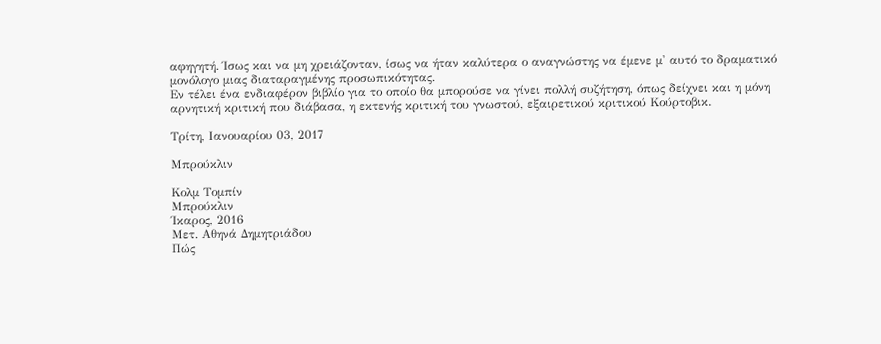αφηγητή. Ίσως και να μη χρειάζονταν, ίσως να ήταν καλύτερα ο αναγνώστης να έμενε μ' αυτό το δραματικό μονόλογο μιας διαταραγμένης προσωπικότητας.
Εν τέλει ένα ενδιαφέρον βιβλίο για το οποίο θα μπορούσε να γίνει πολλή συζήτηση, όπως δείχνει και η μόνη αρνητική κριτική που διάβασα, η εκτενής κριτική του γνωστού, εξαιρετικού κριτικού Κούρτοβικ.

Τρίτη, Ιανουαρίου 03, 2017

Μπρούκλιν

Κολμ Τομπίν
Μπρούκλιν
Ίκαρος, 2016
Μετ. Αθηνά Δημητριάδου
Πώς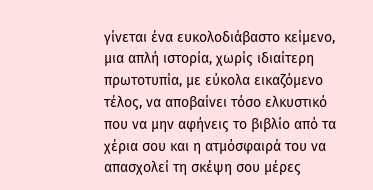γίνεται ένα ευκολοδιάβαστο κείμενο, μια απλή ιστορία, χωρίς ιδιαίτερη πρωτοτυπία, με εύκολα εικαζόμενο τέλος, να αποβαίνει τόσο ελκυστικό που να μην αφήνεις το βιβλίο από τα χέρια σου και η ατμόσφαιρά του να απασχολεί τη σκέψη σου μέρες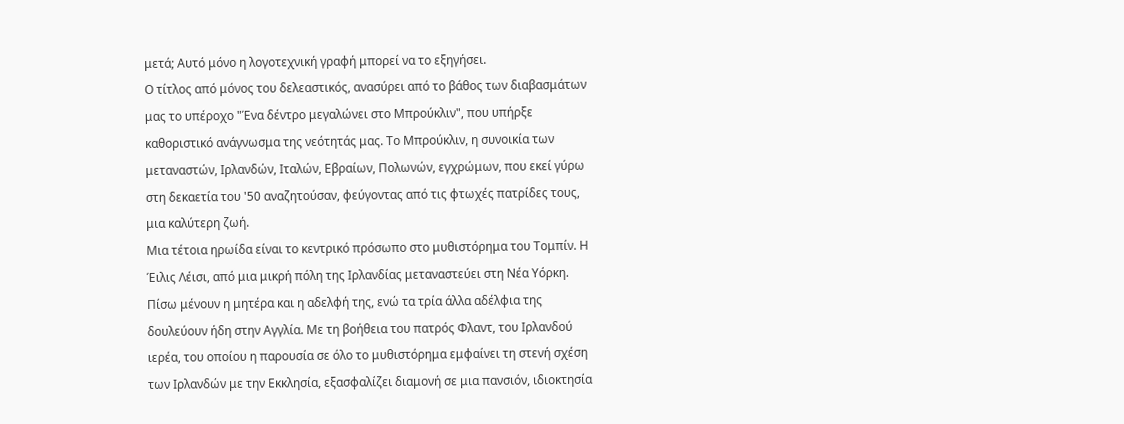μετά; Αυτό μόνο η λογοτεχνική γραφή μπορεί να το εξηγήσει.
Ο τίτλος από μόνος του δελεαστικός, ανασύρει από το βάθος των διαβασμάτων μας το υπέροχο "Ένα δέντρο μεγαλώνει στο Μπρούκλιν", που υπήρξε καθοριστικό ανάγνωσμα της νεότητάς μας. Το Μπρούκλιν, η συνοικία των μεταναστών, Ιρλανδών, Ιταλών, Εβραίων, Πολωνών, εγχρώμων, που εκεί γύρω στη δεκαετία του '50 αναζητούσαν, φεύγοντας από τις φτωχές πατρίδες τους, μια καλύτερη ζωή.
Μια τέτοια ηρωίδα είναι το κεντρικό πρόσωπο στο μυθιστόρημα του Τομπίν. Η Έιλις Λέισι, από μια μικρή πόλη της Ιρλανδίας μεταναστεύει στη Νέα Υόρκη. Πίσω μένουν η μητέρα και η αδελφή της, ενώ τα τρία άλλα αδέλφια της δουλεύουν ήδη στην Αγγλία. Με τη βοήθεια του πατρός Φλαντ, του Ιρλανδού ιερέα, του οποίου η παρουσία σε όλο το μυθιστόρημα εμφαίνει τη στενή σχέση των Ιρλανδών με την Εκκλησία, εξασφαλίζει διαμονή σε μια πανσιόν, ιδιοκτησία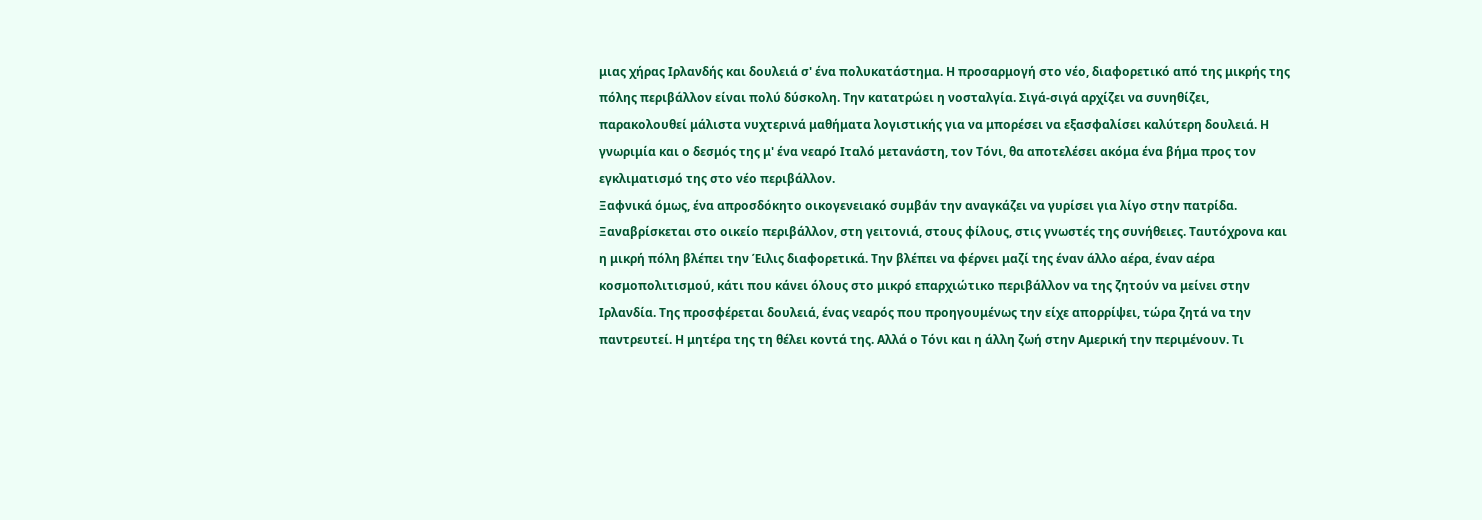μιας χήρας Ιρλανδής και δουλειά σ' ένα πολυκατάστημα. Η προσαρμογή στο νέο, διαφορετικό από της μικρής της πόλης περιβάλλον είναι πολύ δύσκολη. Την κατατρώει η νοσταλγία. Σιγά-σιγά αρχίζει να συνηθίζει, παρακολουθεί μάλιστα νυχτερινά μαθήματα λογιστικής για να μπορέσει να εξασφαλίσει καλύτερη δουλειά. Η γνωριμία και ο δεσμός της μ' ένα νεαρό Ιταλό μετανάστη, τον Τόνι, θα αποτελέσει ακόμα ένα βήμα προς τον εγκλιματισμό της στο νέο περιβάλλον.
Ξαφνικά όμως, ένα απροσδόκητο οικογενειακό συμβάν την αναγκάζει να γυρίσει για λίγο στην πατρίδα. Ξαναβρίσκεται στο οικείο περιβάλλον, στη γειτονιά, στους φίλους, στις γνωστές της συνήθειες. Ταυτόχρονα και η μικρή πόλη βλέπει την Έιλις διαφορετικά. Την βλέπει να φέρνει μαζί της έναν άλλο αέρα, έναν αέρα κοσμοπολιτισμού, κάτι που κάνει όλους στο μικρό επαρχιώτικο περιβάλλον να της ζητούν να μείνει στην Ιρλανδία. Της προσφέρεται δουλειά, ένας νεαρός που προηγουμένως την είχε απορρίψει, τώρα ζητά να την παντρευτεί. Η μητέρα της τη θέλει κοντά της. Αλλά ο Τόνι και η άλλη ζωή στην Αμερική την περιμένουν. Τι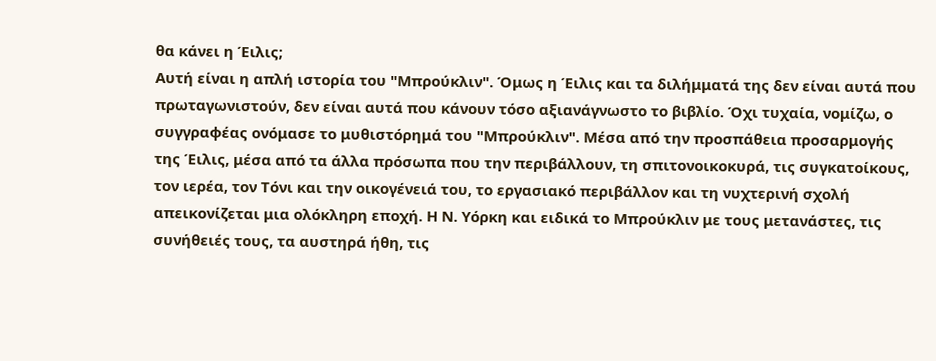θα κάνει η Έιλις;
Αυτή είναι η απλή ιστορία του "Μπρούκλιν". Όμως η Έιλις και τα διλήμματά της δεν είναι αυτά που πρωταγωνιστούν, δεν είναι αυτά που κάνουν τόσο αξιανάγνωστο το βιβλίο. Όχι τυχαία, νομίζω, ο συγγραφέας ονόμασε το μυθιστόρημά του "Μπρούκλιν". Μέσα από την προσπάθεια προσαρμογής της Έιλις, μέσα από τα άλλα πρόσωπα που την περιβάλλουν, τη σπιτονοικοκυρά, τις συγκατοίκους, τον ιερέα, τον Τόνι και την οικογένειά του, το εργασιακό περιβάλλον και τη νυχτερινή σχολή απεικονίζεται μια ολόκληρη εποχή. Η Ν. Υόρκη και ειδικά το Μπρούκλιν με τους μετανάστες, τις συνήθειές τους, τα αυστηρά ήθη, τις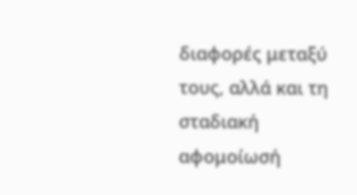διαφορές μεταξύ τους, αλλά και τη σταδιακή αφομοίωσή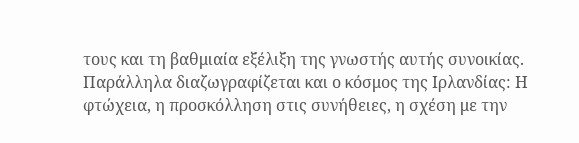τους και τη βαθμιαία εξέλιξη της γνωστής αυτής συνοικίας. Παράλληλα διαζωγραφίζεται και ο κόσμος της Ιρλανδίας: Η φτώχεια, η προσκόλληση στις συνήθειες, η σχέση με την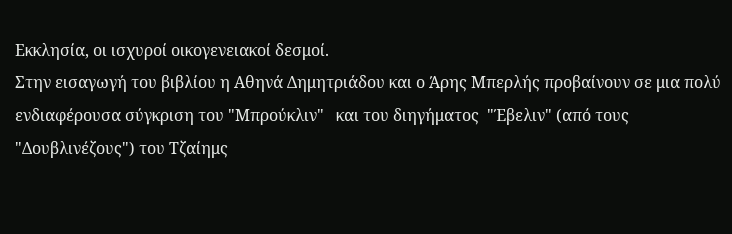Εκκλησία, οι ισχυροί οικογενειακοί δεσμοί.
Στην εισαγωγή του βιβλίου η Αθηνά Δημητριάδου και ο Άρης Μπερλής προβαίνουν σε μια πολύ ενδιαφέρουσα σύγκριση του "Μπρούκλιν"   και του διηγήματος  "Έβελιν" (από τους "Δουβλινέζους") του Τζαίημς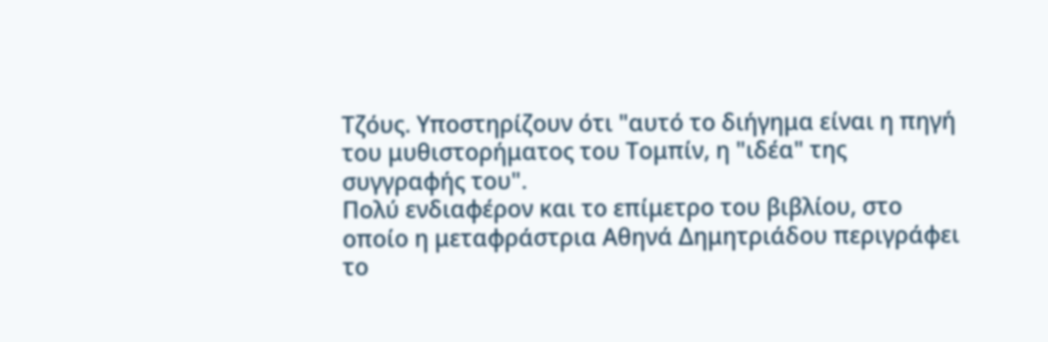Τζόυς. Υποστηρίζουν ότι "αυτό το διήγημα είναι η πηγή του μυθιστορήματος του Τομπίν, η "ιδέα" της συγγραφής του".
Πολύ ενδιαφέρον και το επίμετρο του βιβλίου, στο οποίο η μεταφράστρια Αθηνά Δημητριάδου περιγράφει το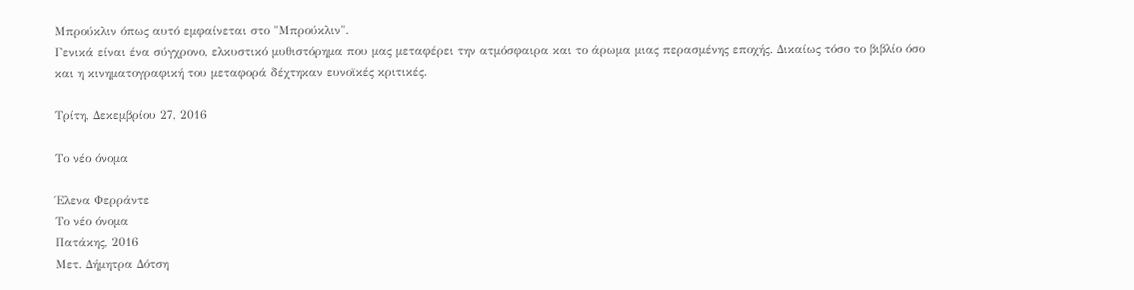Μπρούκλιν όπως αυτό εμφαίνεται στο "Μπρούκλιν".
Γενικά είναι ένα σύγχρονο, ελκυστικό μυθιστόρημα που μας μεταφέρει την ατμόσφαιρα και το άρωμα μιας περασμένης εποχής. Δικαίως τόσο το βιβλίο όσο και η κινηματογραφική του μεταφορά δέχτηκαν ευνοϊκές κριτικές.

Τρίτη, Δεκεμβρίου 27, 2016

Το νέο όνομα

Έλενα Φερράντε
Το νέο όνομα
Πατάκης, 2016
Μετ. Δήμητρα Δότση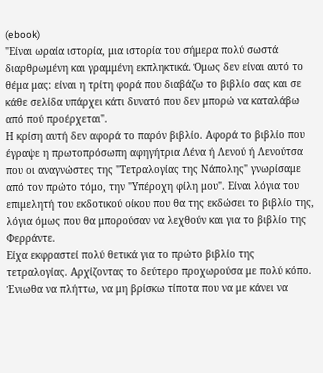(ebook)
"Είναι ωραία ιστορία, μια ιστορία του σήμερα πολύ σωστά διαρθρωμένη και γραμμένη εκπληκτικά. Όμως δεν είναι αυτό το θέμα μας: είναι η τρίτη φορά που διαβάζω το βιβλίο σας και σε κάθε σελίδα υπάρχει κάτι δυνατό που δεν μπορώ να καταλάβω από πού προέρχεται".
Η κρίση αυτή δεν αφορά το παρόν βιβλίο. Αφορά το βιβλίο που έγραψε η πρωτοπρόσωπη αφηγήτρια Λένα ή Λενού ή Λενούτσα που οι αναγνώστες της "Τετραλογίας της Νάπολης" γνωρίσαμε από τον πρώτο τόμο, την "Υπέροχη φίλη μου". Είναι λόγια του επιμελητή του εκδοτικού οίκου που θα της εκδώσει το βιβλίο της, λόγια όμως που θα μπορούσαν να λεχθούν και για το βιβλίο της Φερράντε.
Είχα εκφραστεί πολύ θετικά για το πρώτο βιβλίο της τετραλογίας. Αρχίζοντας το δεύτερο προχωρούσα με πολύ κόπο. Ένιωθα να πλήττω, να μη βρίσκω τίποτα που να με κάνει να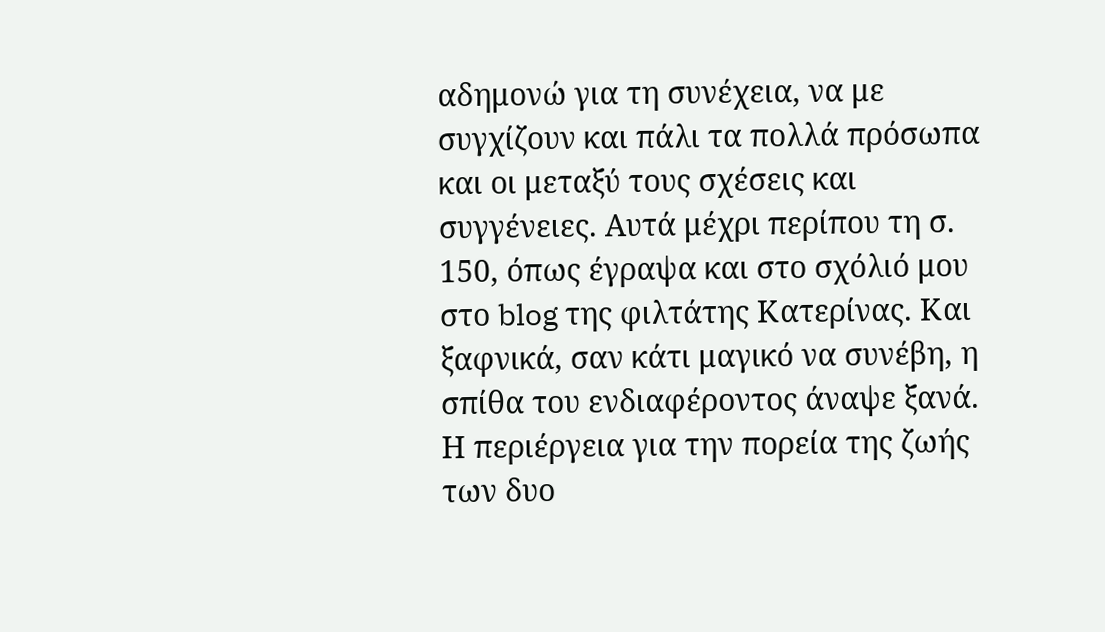αδημονώ για τη συνέχεια, να με συγχίζουν και πάλι τα πολλά πρόσωπα και οι μεταξύ τους σχέσεις και συγγένειες. Αυτά μέχρι περίπου τη σ. 150, όπως έγραψα και στο σχόλιό μου στο blog της φιλτάτης Κατερίνας. Και ξαφνικά, σαν κάτι μαγικό να συνέβη, η σπίθα του ενδιαφέροντος άναψε ξανά. Η περιέργεια για την πορεία της ζωής των δυο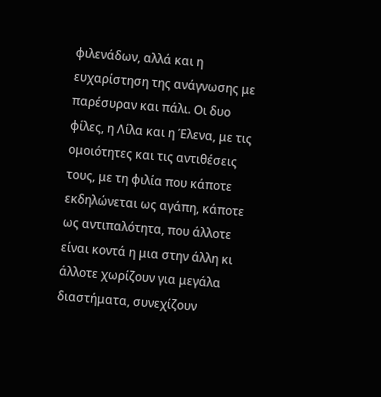φιλενάδων, αλλά και η ευχαρίστηση της ανάγνωσης με παρέσυραν και πάλι. Οι δυο φίλες, η Λίλα και η Έλενα, με τις ομοιότητες και τις αντιθέσεις τους, με τη φιλία που κάποτε εκδηλώνεται ως αγάπη, κάποτε ως αντιπαλότητα, που άλλοτε είναι κοντά η μια στην άλλη κι άλλοτε χωρίζουν για μεγάλα διαστήματα, συνεχίζουν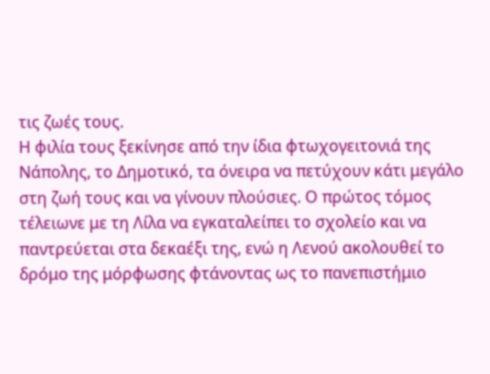τις ζωές τους.
Η φιλία τους ξεκίνησε από την ίδια φτωχογειτονιά της Νάπολης, το Δημοτικό, τα όνειρα να πετύχουν κάτι μεγάλο στη ζωή τους και να γίνουν πλούσιες. Ο πρώτος τόμος τέλειωνε με τη Λίλα να εγκαταλείπει το σχολείο και να παντρεύεται στα δεκαέξι της, ενώ η Λενού ακολουθεί το δρόμο της μόρφωσης φτάνοντας ως το πανεπιστήμιο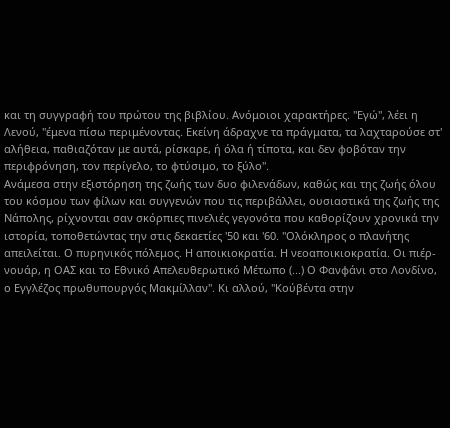και τη συγγραφή του πρώτου της βιβλίου. Ανόμοιοι χαρακτήρες. "Εγώ", λέει η Λενού, "έμενα πίσω περιμένοντας. Εκείνη άδραχνε τα πράγματα, τα λαχταρούσε στ' αλήθεια, παθιαζόταν με αυτά, ρίσκαρε, ή όλα ή τίποτα, και δεν φοβόταν την περιφρόνηση, τον περίγελο, το φτύσιμο, το ξύλο".
Ανάμεσα στην εξιστόρηση της ζωής των δυο φιλενάδων, καθώς και της ζωής όλου του κόσμου των φίλων και συγγενών που τις περιβάλλει, ουσιαστικά της ζωής της Νάπολης, ρίχνονται σαν σκόρπιες πινελιές γεγονότα που καθορίζουν χρονικά την ιστορία, τοποθετώντας την στις δεκαετίες '50 και '60. "Ολόκληρος ο πλανήτης απειλείται. Ο πυρηνικός πόλεμος. Η αποικιοκρατία. Η νεοαποικιοκρατία. Οι πιέρ-νουάρ, η ΟΑΣ και το Εθνικό Απελευθερωτικό Μέτωπο (...) Ο Φανφάνι στο Λονδίνο, ο Εγγλέζος πρωθυπουργός Μακμίλλαν". Κι αλλού, "Κούβέντα στην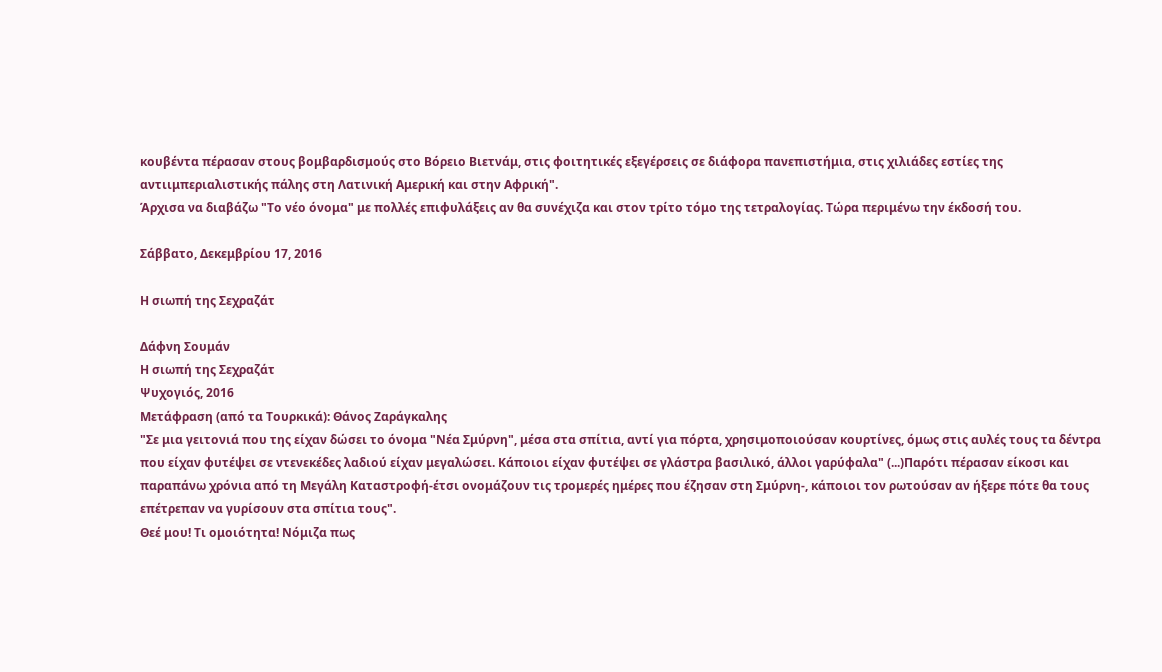κουβέντα πέρασαν στους βομβαρδισμούς στο Βόρειο Βιετνάμ, στις φοιτητικές εξεγέρσεις σε διάφορα πανεπιστήμια, στις χιλιάδες εστίες της αντιιμπεριαλιστικής πάλης στη Λατινική Αμερική και στην Αφρική".
Άρχισα να διαβάζω "Το νέο όνομα" με πολλές επιφυλάξεις αν θα συνέχιζα και στον τρίτο τόμο της τετραλογίας. Τώρα περιμένω την έκδοσή του.

Σάββατο, Δεκεμβρίου 17, 2016

Η σιωπή της Σεχραζάτ

Δάφνη Σουμάν
Η σιωπή της Σεχραζάτ
Ψυχογιός, 2016
Μετάφραση (από τα Τουρκικά): Θάνος Ζαράγκαλης
"Σε μια γειτονιά που της είχαν δώσει το όνομα "Νέα Σμύρνη", μέσα στα σπίτια, αντί για πόρτα, χρησιμοποιούσαν κουρτίνες, όμως στις αυλές τους τα δέντρα που είχαν φυτέψει σε ντενεκέδες λαδιού είχαν μεγαλώσει. Κάποιοι είχαν φυτέψει σε γλάστρα βασιλικό, άλλοι γαρύφαλα" (...)Παρότι πέρασαν είκοσι και παραπάνω χρόνια από τη Μεγάλη Καταστροφή-έτσι ονομάζουν τις τρομερές ημέρες που έζησαν στη Σμύρνη-, κάποιοι τον ρωτούσαν αν ήξερε πότε θα τους επέτρεπαν να γυρίσουν στα σπίτια τους".
Θεέ μου! Τι ομοιότητα! Νόμιζα πως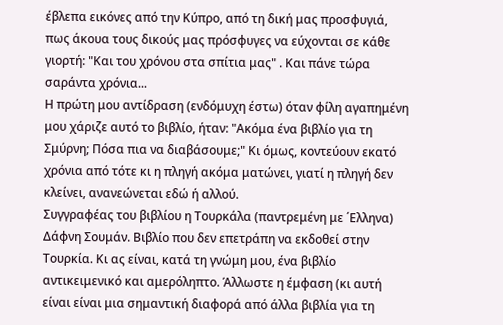έβλεπα εικόνες από την Κύπρο, από τη δική μας προσφυγιά, πως άκουα τους δικούς μας πρόσφυγες να εύχονται σε κάθε γιορτή: "Και του χρόνου στα σπίτια μας" . Και πάνε τώρα σαράντα χρόνια...
Η πρώτη μου αντίδραση (ενδόμυχη έστω) όταν φίλη αγαπημένη μου χάριζε αυτό το βιβλίο, ήταν: "Ακόμα ένα βιβλίο για τη Σμύρνη; Πόσα πια να διαβάσουμε;" Κι όμως, κοντεύουν εκατό χρόνια από τότε κι η πληγή ακόμα ματώνει, γιατί η πληγή δεν κλείνει, ανανεώνεται εδώ ή αλλού.
Συγγραφέας του βιβλίου η Τουρκάλα (παντρεμένη με ΄Ελληνα) Δάφνη Σουμάν. Βιβλίο που δεν επετράπη να εκδοθεί στην Τουρκία. Κι ας είναι, κατά τη γνώμη μου, ένα βιβλίο αντικειμενικό και αμερόληπτο. Άλλωστε η έμφαση (κι αυτή είναι είναι μια σημαντική διαφορά από άλλα βιβλία για τη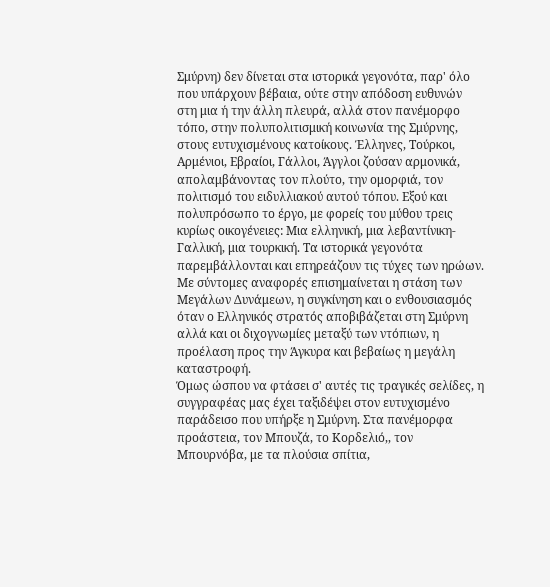Σμύρνη) δεν δίνεται στα ιστορικά γεγονότα, παρ' όλο που υπάρχουν βέβαια, ούτε στην απόδοση ευθυνών στη μια ή την άλλη πλευρά, αλλά στον πανέμορφο τόπο, στην πολυπολιτισμική κοινωνία της Σμύρνης, στους ευτυχισμένους κατοίκους. Έλληνες, Τούρκοι, Αρμένιοι, Εβραίοι, Γάλλοι, Άγγλοι ζούσαν αρμονικά, απολαμβάνοντας τον πλούτο, την ομορφιά, τον πολιτισμό του ειδυλλιακού αυτού τόπου. Εξού και πολυπρόσωπο το έργο, με φορείς του μύθου τρεις κυρίως οικογένειες: Μια ελληνική, μια λεβαντίνικη-Γαλλική, μια τουρκική. Τα ιστορικά γεγονότα παρεμβάλλονται και επηρεάζουν τις τύχες των ηρώων. Με σύντομες αναφορές επισημαίνεται η στάση των Μεγάλων Δυνάμεων, η συγκίνηση και ο ενθουσιασμός όταν ο Ελληνικός στρατός αποβιβάζεται στη Σμύρνη αλλά και οι διχογνωμίες μεταξύ των ντόπιων, η προέλαση προς την Άγκυρα και βεβαίως η μεγάλη καταστροφή.
Όμως ώσπου να φτάσει σ' αυτές τις τραγικές σελίδες, η συγγραφέας μας έχει ταξιδέψει στον ευτυχισμένο παράδεισο που υπήρξε η Σμύρνη. Στα πανέμορφα προάστεια, τον Μπουζά, το Κορδελιό,, τον Μπουρνόβα, με τα πλούσια σπίτια,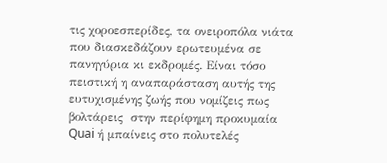τις χοροεσπερίδες, τα ονειροπόλα νιάτα που διασκεδάζουν ερωτευμένα σε πανηγύρια κι εκδρομές. Είναι τόσο πειστική η αναπαράσταση αυτής της ευτυχισμένης ζωής που νομίζεις πως βολτάρεις  στην περίφημη προκυμαία Quai ή μπαίνεις στο πολυτελές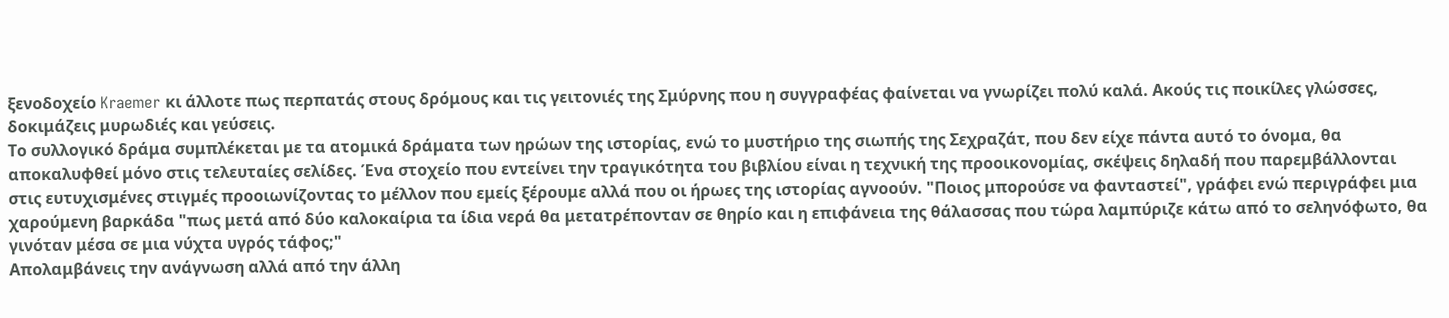ξενοδοχείο Kraemer κι άλλοτε πως περπατάς στους δρόμους και τις γειτονιές της Σμύρνης που η συγγραφέας φαίνεται να γνωρίζει πολύ καλά. Ακούς τις ποικίλες γλώσσες, δοκιμάζεις μυρωδιές και γεύσεις.
Το συλλογικό δράμα συμπλέκεται με τα ατομικά δράματα των ηρώων της ιστορίας, ενώ το μυστήριο της σιωπής της Σεχραζάτ, που δεν είχε πάντα αυτό το όνομα, θα αποκαλυφθεί μόνο στις τελευταίες σελίδες. Ένα στοχείο που εντείνει την τραγικότητα του βιβλίου είναι η τεχνική της προοικονομίας, σκέψεις δηλαδή που παρεμβάλλονται στις ευτυχισμένες στιγμές προοιωνίζοντας το μέλλον που εμείς ξέρουμε αλλά που οι ήρωες της ιστορίας αγνοούν. "Ποιος μπορούσε να φανταστεί", γράφει ενώ περιγράφει μια χαρούμενη βαρκάδα "πως μετά από δύο καλοκαίρια τα ίδια νερά θα μετατρέπονταν σε θηρίο και η επιφάνεια της θάλασσας που τώρα λαμπύριζε κάτω από το σεληνόφωτο, θα γινόταν μέσα σε μια νύχτα υγρός τάφος;"
Απολαμβάνεις την ανάγνωση αλλά από την άλλη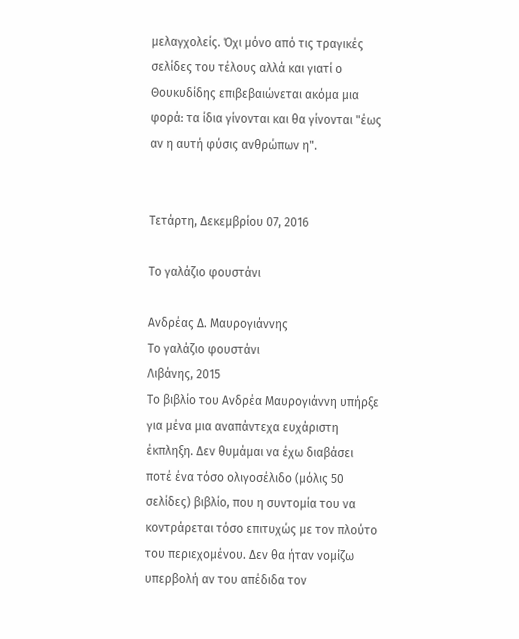μελαγχολείς. Όχι μόνο από τις τραγικές σελίδες του τέλους αλλά και γιατί ο Θουκυδίδης επιβεβαιώνεται ακόμα μια φορά: τα ίδια γίνονται και θα γίνονται "έως αν η αυτή φύσις ανθρώπων η".


Τετάρτη, Δεκεμβρίου 07, 2016

Το γαλάζιο φουστάνι

Ανδρέας Δ. Μαυρογιάννης
Το γαλάζιο φουστάνι
Λιβάνης, 2015
Το βιβλίο του Ανδρέα Μαυρογιάννη υπήρξε για μένα μια αναπάντεχα ευχάριστη έκπληξη. Δεν θυμάμαι να έχω διαβάσει ποτέ ένα τόσο ολιγοσέλιδο (μόλις 50 σελίδες) βιβλίο, που η συντομία του να κοντράρεται τόσο επιτυχώς με τον πλούτο του περιεχομένου. Δεν θα ήταν νομίζω υπερβολή αν του απέδιδα τον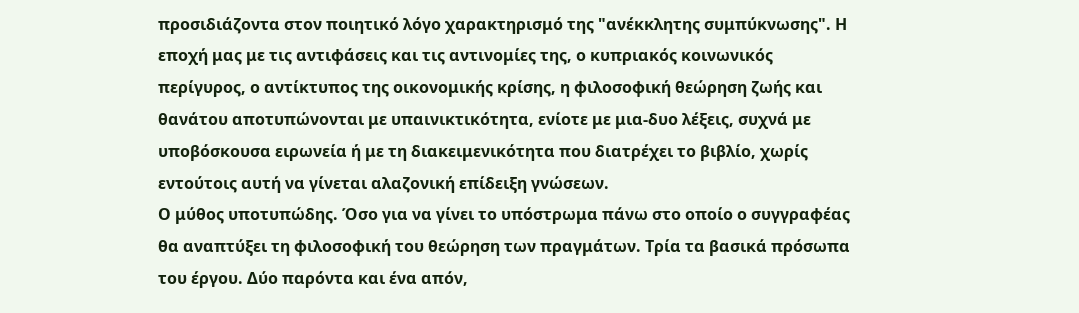προσιδιάζοντα στον ποιητικό λόγο χαρακτηρισμό της "ανέκκλητης συμπύκνωσης". Η εποχή μας με τις αντιφάσεις και τις αντινομίες της, ο κυπριακός κοινωνικός περίγυρος, ο αντίκτυπος της οικονομικής κρίσης, η φιλοσοφική θεώρηση ζωής και θανάτου αποτυπώνονται με υπαινικτικότητα, ενίοτε με μια-δυο λέξεις, συχνά με υποβόσκουσα ειρωνεία ή με τη διακειμενικότητα που διατρέχει το βιβλίο, χωρίς εντούτοις αυτή να γίνεται αλαζονική επίδειξη γνώσεων.
Ο μύθος υποτυπώδης. Όσο για να γίνει το υπόστρωμα πάνω στο οποίο ο συγγραφέας θα αναπτύξει τη φιλοσοφική του θεώρηση των πραγμάτων. Τρία τα βασικά πρόσωπα του έργου. Δύο παρόντα και ένα απόν,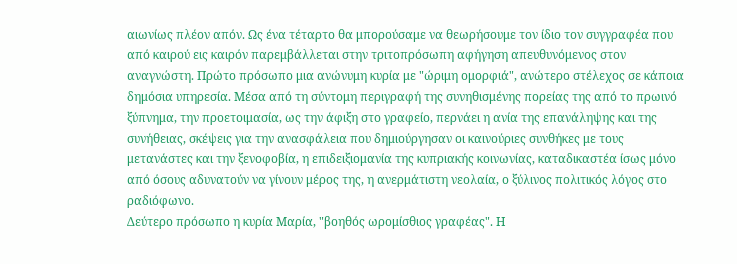αιωνίως πλέον απόν. Ως ένα τέταρτο θα μπορούσαμε να θεωρήσουμε τον ίδιο τον συγγραφέα που από καιρού εις καιρόν παρεμβάλλεται στην τριτοπρόσωπη αφήγηση απευθυνόμενος στον αναγνώστη. Πρώτο πρόσωπο μια ανώνυμη κυρία με "ώριμη ομορφιά", ανώτερο στέλεχος σε κάποια δημόσια υπηρεσία. Μέσα από τη σύντομη περιγραφή της συνηθισμένης πορείας της από το πρωινό ξύπνημα, την προετοιμασία, ως την άφιξη στο γραφείο, περνάει η ανία της επανάληψης και της συνήθειας, σκέψεις για την ανασφάλεια που δημιούργησαν οι καινούριες συνθήκες με τους μετανάστες και την ξενοφοβία, η επιδειξιομανία της κυπριακής κοινωνίας, καταδικαστέα ίσως μόνο από όσους αδυνατούν να γίνουν μέρος της, η ανερμάτιστη νεολαία, ο ξύλινος πολιτικός λόγος στο ραδιόφωνο.
Δεύτερο πρόσωπο η κυρία Μαρία, "βοηθός ωρομίσθιος γραφέας". Η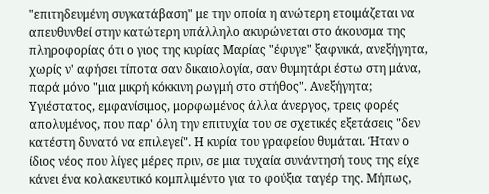"επιτηδευμένη συγκατάβαση" με την οποία η ανώτερη ετοιμάζεται να απευθυνθεί στην κατώτερη υπάλληλο ακυρώνεται στο άκουσμα της πληροφορίας ότι ο γιος της κυρίας Μαρίας "έφυγε" ξαφνικά, ανεξήγητα, χωρίς ν' αφήσει τίποτα σαν δικαιολογία, σαν θυμητάρι έστω στη μάνα, παρά μόνο "μια μικρή κόκκινη ρωγμή στο στήθος". Ανεξήγητα; Υγιέστατος, εμφανίσιμος, μορφωμένος άλλα άνεργος, τρεις φορές απολυμένος, που παρ' όλη την επιτυχία του σε σχετικές εξετάσεις "δεν κατέστη δυνατό να επιλεγεί". Η κυρία του γραφείου θυμάται. Ήταν ο ίδιος νέος που λίγες μέρες πριν, σε μια τυχαία συνάντησή τους της είχε κάνει ένα κολακευτικό κομπλιμέντο για το φούξια ταγέρ της. Μήπως,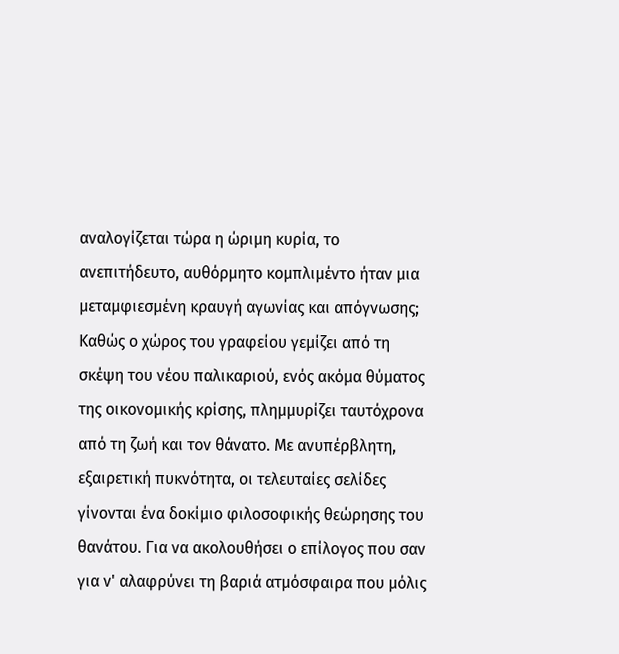αναλογίζεται τώρα η ώριμη κυρία, το ανεπιτήδευτο, αυθόρμητο κομπλιμέντο ήταν μια μεταμφιεσμένη κραυγή αγωνίας και απόγνωσης;
Καθώς ο χώρος του γραφείου γεμίζει από τη σκέψη του νέου παλικαριού, ενός ακόμα θύματος της οικονομικής κρίσης, πλημμυρίζει ταυτόχρονα από τη ζωή και τον θάνατο. Με ανυπέρβλητη, εξαιρετική πυκνότητα, οι τελευταίες σελίδες γίνονται ένα δοκίμιο φιλοσοφικής θεώρησης του θανάτου. Για να ακολουθήσει ο επίλογος που σαν για ν' αλαφρύνει τη βαριά ατμόσφαιρα που μόλις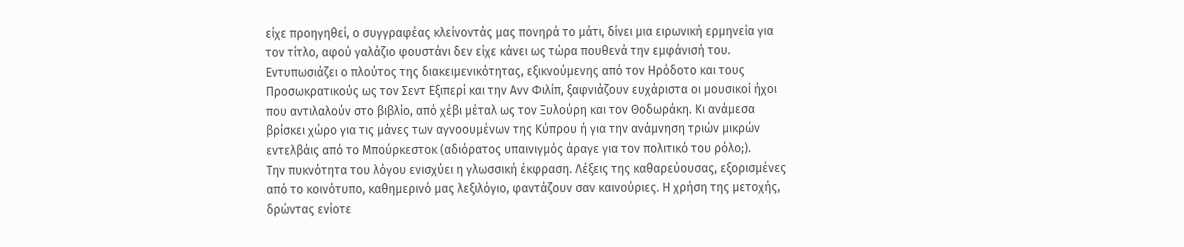είχε προηγηθεί, ο συγγραφέας κλείνοντάς μας πονηρά το μάτι, δίνει μια ειρωνική ερμηνεία για τον τίτλο, αφού γαλάζιο φουστάνι δεν είχε κάνει ως τώρα πουθενά την εμφάνισή του.
Εντυπωσιάζει ο πλούτος της διακειμενικότητας, εξικνούμενης από τον Ηρόδοτο και τους Προσωκρατικούς ως τον Σεντ Εξιπερί και την Ανν Φιλίπ, ξαφνιάζουν ευχάριστα οι μουσικοί ήχοι που αντιλαλούν στο βιβλίο, από χέβι μέταλ ως τον Ξυλούρη και τον Θοδωράκη. Κι ανάμεσα βρίσκει χώρο για τις μάνες των αγνοουμένων της Κύπρου ή για την ανάμνηση τριών μικρών εντελβάις από το Μπούρκεστοκ (αδιόρατος υπαινιγμός άραγε για τον πολιτικό του ρόλο;).
Την πυκνότητα του λόγου ενισχύει η γλωσσική έκφραση. Λέξεις της καθαρεύουσας, εξορισμένες από το κοινότυπο, καθημερινό μας λεξιλόγιο, φαντάζουν σαν καινούριες. Η χρήση της μετοχής, δρώντας ενίοτε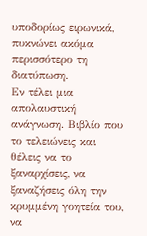υποδορίως ειρωνικά, πυκνώνει ακόμα περισσότερο τη διατύπωση.
Εν τέλει μια απολαυστική ανάγνωση. Βιβλίο που το τελειώνεις και θέλεις να το ξαναρχίσεις, να ξαναζήσεις όλη την κρυμμένη γοητεία του, να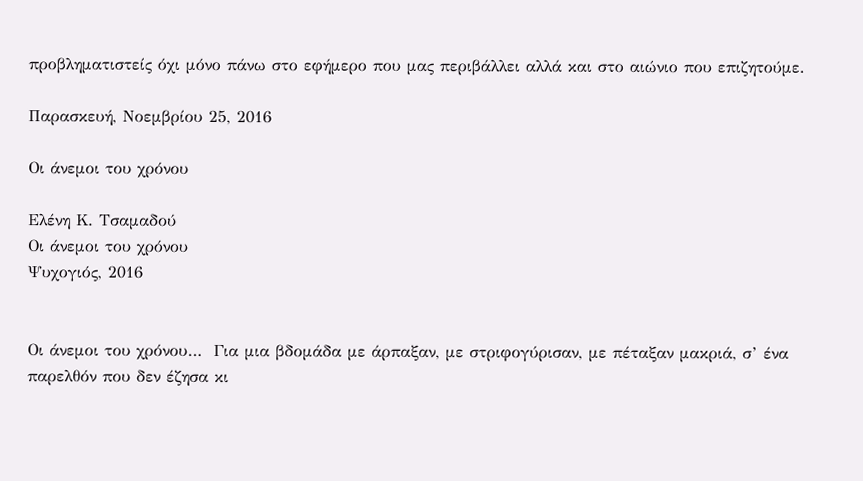προβληματιστείς όχι μόνο πάνω στο εφήμερο που μας περιβάλλει αλλά και στο αιώνιο που επιζητούμε.

Παρασκευή, Νοεμβρίου 25, 2016

Οι άνεμοι του χρόνου

Ελένη Κ. Τσαμαδού
Οι άνεμοι του χρόνου
Ψυχογιός, 2016


Οι άνεμοι του χρόνου…  Για μια βδομάδα με άρπαξαν, με στριφογύρισαν, με πέταξαν μακριά, σ’ ένα παρελθόν που δεν έζησα κι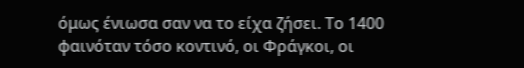όμως ένιωσα σαν να το είχα ζήσει. Το 1400 φαινόταν τόσο κοντινό, οι Φράγκοι, οι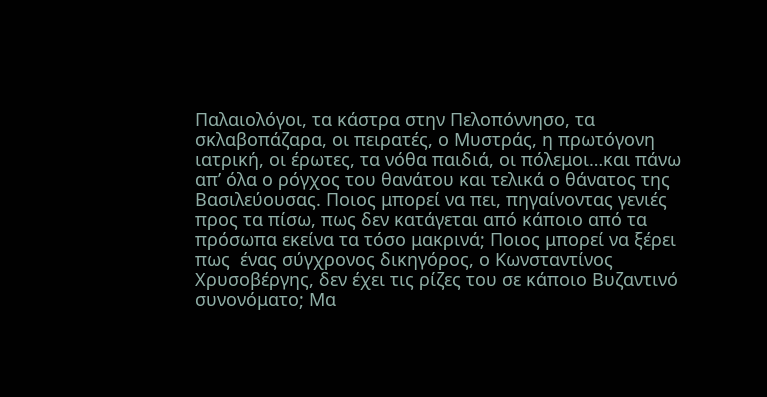Παλαιολόγοι, τα κάστρα στην Πελοπόννησο, τα σκλαβοπάζαρα, οι πειρατές, ο Μυστράς, η πρωτόγονη ιατρική, οι έρωτες, τα νόθα παιδιά, οι πόλεμοι…και πάνω απ’ όλα ο ρόγχος του θανάτου και τελικά ο θάνατος της Βασιλεύουσας. Ποιος μπορεί να πει, πηγαίνοντας γενιές προς τα πίσω, πως δεν κατάγεται από κάποιο από τα πρόσωπα εκείνα τα τόσο μακρινά; Ποιος μπορεί να ξέρει πως  ένας σύγχρονος δικηγόρος, ο Κωνσταντίνος Χρυσοβέργης, δεν έχει τις ρίζες του σε κάποιο Βυζαντινό συνονόματο; Μα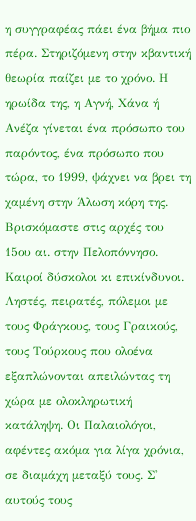η συγγραφέας πάει ένα βήμα πιο πέρα. Στηριζόμενη στην κβαντική θεωρία παίζει με το χρόνο. Η ηρωίδα της, η Αγνή, Χάνα ή Ανέζα γίνεται ένα πρόσωπο του παρόντος, ένα πρόσωπο που τώρα, το 1999, ψάχνει να βρει τη χαμένη στην Άλωση κόρη της.
Βρισκόμαστε στις αρχές του 15ου αι. στην Πελοπόννησο. Καιροί δύσκολοι κι επικίνδυνοι. Ληστές, πειρατές, πόλεμοι με τους Φράγκους, τους Γραικούς, τους Τούρκους που ολοένα εξαπλώνονται απειλώντας τη χώρα με ολοκληρωτική κατάληψη. Οι Παλαιολόγοι, αφέντες ακόμα για λίγα χρόνια, σε διαμάχη μεταξύ τους. Σ' αυτούς τους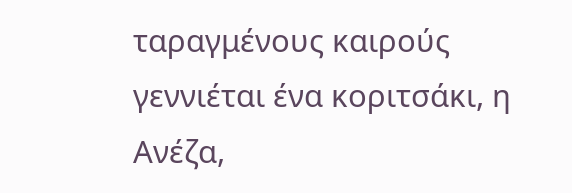ταραγμένους καιρούς γεννιέται ένα κοριτσάκι, η Ανέζα,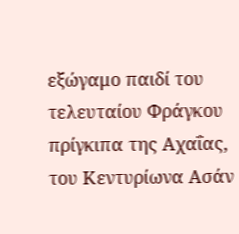εξώγαμο παιδί του τελευταίου Φράγκου πρίγκιπα της Αχαΐας, του Κεντυρίωνα Ασάν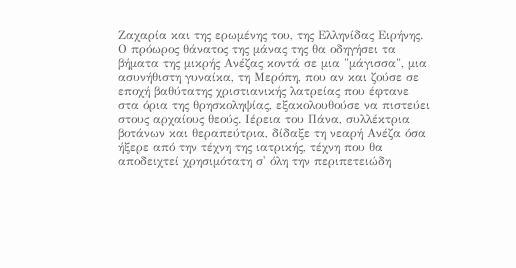Ζαχαρία και της ερωμένης του, της Ελληνίδας Ειρήνης. Ο πρόωρος θάνατος της μάνας της θα οδηγήσει τα βήματα της μικρής Ανέζας κοντά σε μια "μάγισσα", μια ασυνήθιστη γυναίκα, τη Μερόπη, που αν και ζούσε σε εποχή βαθύτατης χριστιανικής λατρείας που έφτανε στα όρια της θρησκοληψίας, εξακολουθούσε να πιστεύει στους αρχαίους θεούς. Ιέρεια του Πάνα, συλλέκτρια βοτάνων και θεραπεύτρια, δίδαξε τη νεαρή Ανέζα όσα ήξερε από την τέχνη της ιατρικής, τέχνη που θα αποδειχτεί χρησιμότατη σ' όλη την περιπετειώδη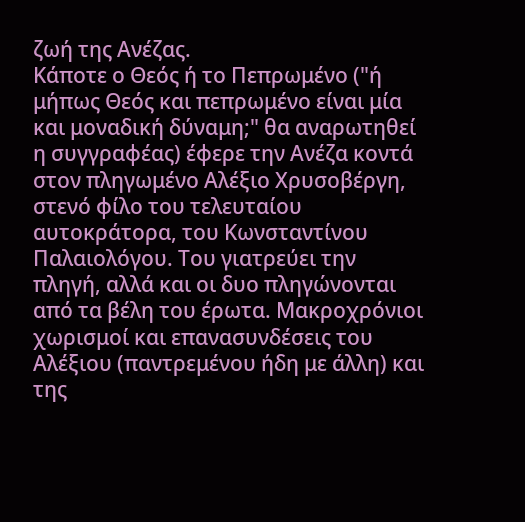ζωή της Ανέζας.
Κάποτε ο Θεός ή το Πεπρωμένο ("ή μήπως Θεός και πεπρωμένο είναι μία και μοναδική δύναμη;" θα αναρωτηθεί η συγγραφέας) έφερε την Ανέζα κοντά στον πληγωμένο Αλέξιο Χρυσοβέργη, στενό φίλο του τελευταίου αυτοκράτορα, του Κωνσταντίνου Παλαιολόγου. Του γιατρεύει την πληγή, αλλά και οι δυο πληγώνονται από τα βέλη του έρωτα. Μακροχρόνιοι χωρισμοί και επανασυνδέσεις του Αλέξιου (παντρεμένου ήδη με άλλη) και της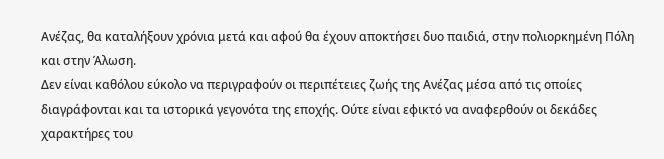Ανέζας, θα καταλήξουν χρόνια μετά και αφού θα έχουν αποκτήσει δυο παιδιά, στην πολιορκημένη Πόλη και στην Άλωση.
Δεν είναι καθόλου εύκολο να περιγραφούν οι περιπέτειες ζωής της Ανέζας μέσα από τις οποίες διαγράφονται και τα ιστορικά γεγονότα της εποχής. Ούτε είναι εφικτό να αναφερθούν οι δεκάδες χαρακτήρες του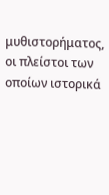μυθιστορήματος, οι πλείστοι των οποίων ιστορικά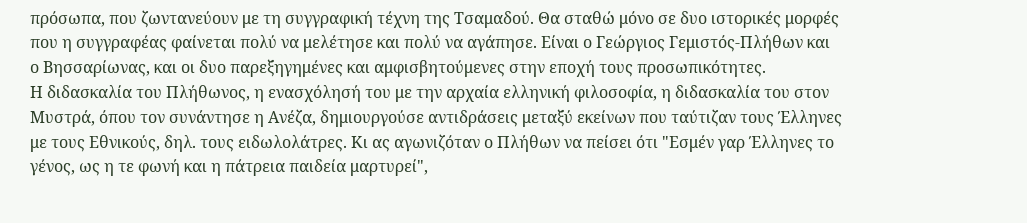πρόσωπα, που ζωντανεύουν με τη συγγραφική τέχνη της Τσαμαδού. Θα σταθώ μόνο σε δυο ιστορικές μορφές που η συγγραφέας φαίνεται πολύ να μελέτησε και πολύ να αγάπησε. Είναι ο Γεώργιος Γεμιστός-Πλήθων και ο Βησσαρίωνας, και οι δυο παρεξηγημένες και αμφισβητούμενες στην εποχή τους προσωπικότητες.
Η διδασκαλία του Πλήθωνος, η ενασχόλησή του με την αρχαία ελληνική φιλοσοφία, η διδασκαλία του στον Μυστρά, όπου τον συνάντησε η Ανέζα, δημιουργούσε αντιδράσεις μεταξύ εκείνων που ταύτιζαν τους Έλληνες με τους Εθνικούς, δηλ. τους ειδωλολάτρες. Κι ας αγωνιζόταν ο Πλήθων να πείσει ότι "Εσμέν γαρ Έλληνες το γένος, ως η τε φωνή και η πάτρεια παιδεία μαρτυρεί",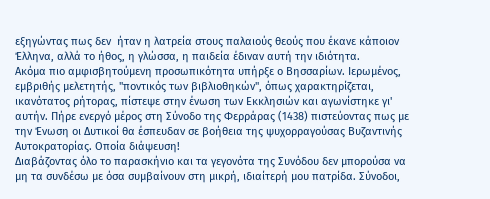εξηγώντας πως δεν  ήταν η λατρεία στους παλαιούς θεούς που έκανε κάποιον Έλληνα, αλλά το ήθος, η γλώσσα, η παιδεία έδιναν αυτή την ιδιότητα.
Ακόμα πιο αμφισβητούμενη προσωπικότητα υπήρξε ο Βησσαρίων. Ιερωμένος, εμβριθής μελετητής, "ποντικός των βιβλιοθηκών", όπως χαρακτηρίζεται, ικανότατος ρήτορας, πίστεψε στην ένωση των Εκκλησιών και αγωνίστηκε γι' αυτήν. Πήρε ενεργό μέρος στη Σύνοδο της Φερράρας (1438) πιστεύοντας πως με την Ένωση οι Δυτικοί θα έσπευδαν σε βοήθεια της ψυχορραγούσας Βυζαντινής Αυτοκρατορίας. Οποία διάψευση!
Διαβάζοντας όλο το παρασκήνιο και τα γεγονότα της Συνόδου δεν μπορούσα να μη τα συνδέσω με όσα συμβαίνουν στη μικρή, ιδιαίτερή μου πατρίδα. Σύνοδοι,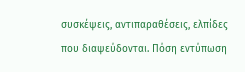συσκέψεις, αντιπαραθέσεις, ελπίδες που διαψεύδονται. Πόση εντύπωση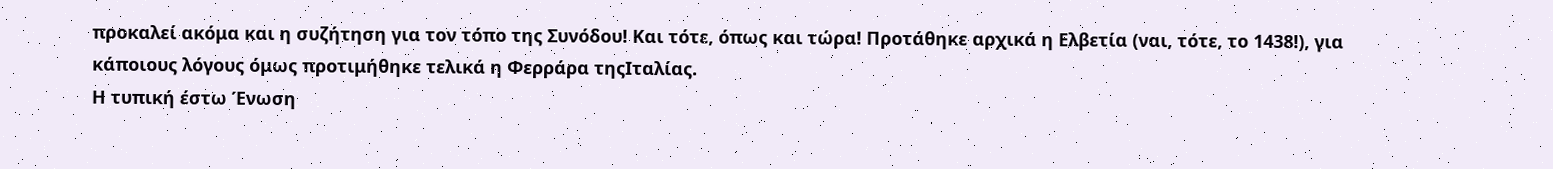προκαλεί ακόμα και η συζήτηση για τον τόπο της Συνόδου! Και τότε, όπως και τώρα! Προτάθηκε αρχικά η Ελβετία (ναι, τότε, το 1438!), για κάποιους λόγους όμως προτιμήθηκε τελικά η Φερράρα τηςΙταλίας.
Η τυπική έστω Ένωση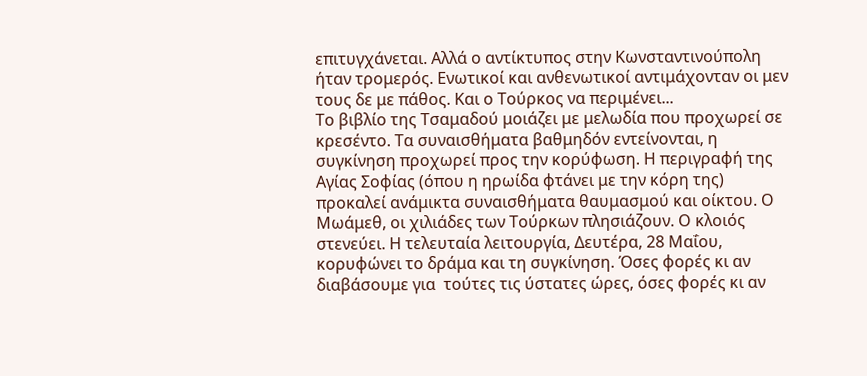επιτυγχάνεται. Αλλά ο αντίκτυπος στην Κωνσταντινούπολη ήταν τρομερός. Ενωτικοί και ανθενωτικοί αντιμάχονταν οι μεν τους δε με πάθος. Και ο Τούρκος να περιμένει...
Το βιβλίο της Τσαμαδού μοιάζει με μελωδία που προχωρεί σε κρεσέντο. Τα συναισθήματα βαθμηδόν εντείνονται, η συγκίνηση προχωρεί προς την κορύφωση. Η περιγραφή της Αγίας Σοφίας (όπου η ηρωίδα φτάνει με την κόρη της) προκαλεί ανάμικτα συναισθήματα θαυμασμού και οίκτου. Ο Μωάμεθ, οι χιλιάδες των Τούρκων πλησιάζουν. Ο κλοιός στενεύει. Η τελευταία λειτουργία, Δευτέρα, 28 Μαΐου, κορυφώνει το δράμα και τη συγκίνηση. Όσες φορές κι αν διαβάσουμε για  τούτες τις ύστατες ώρες, όσες φορές κι αν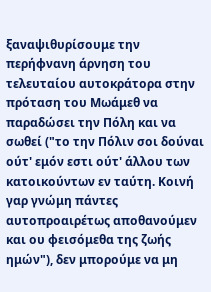ξαναψιθυρίσουμε την περήφνανη άρνηση του τελευταίου αυτοκράτορα στην πρόταση του Μωάμεθ να παραδώσει την Πόλη και να σωθεί ("το την Πόλιν σοι δούναι ούτ' εμόν εστι ούτ' άλλου των κατοικούντων εν ταύτη. Κοινή γαρ γνώμη πάντες αυτοπροαιρέτως αποθανούμεν και ου φεισόμεθα της ζωής ημών"), δεν μπορούμε να μη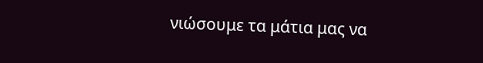νιώσουμε τα μάτια μας να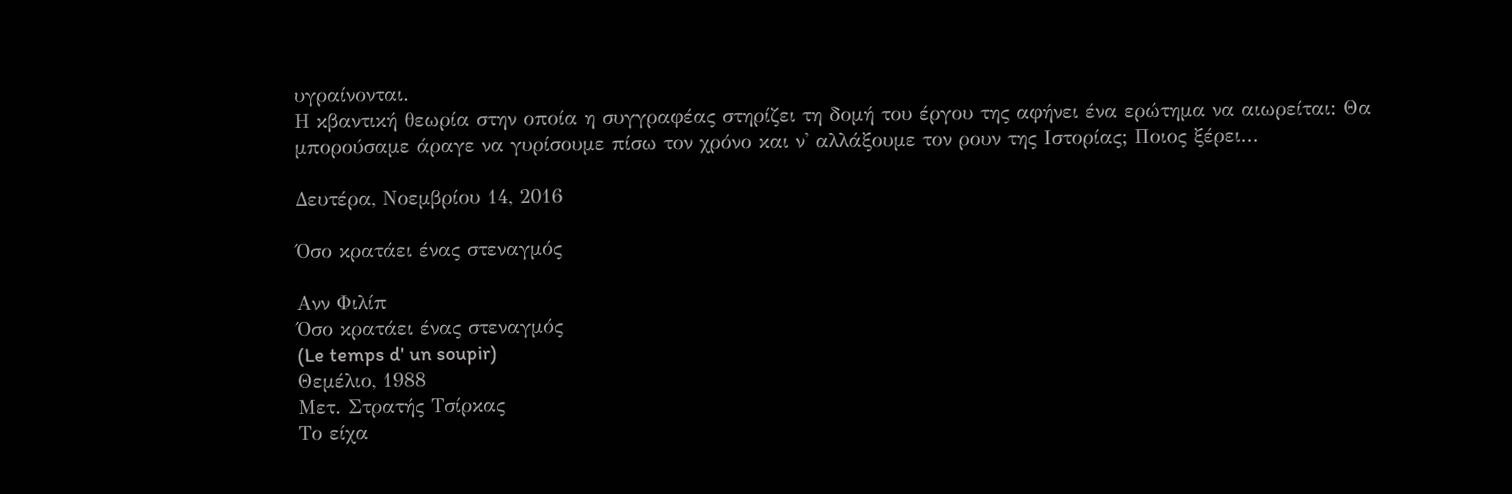υγραίνονται.
Η κβαντική θεωρία στην οποία η συγγραφέας στηρίζει τη δομή του έργου της αφήνει ένα ερώτημα να αιωρείται: Θα μπορούσαμε άραγε να γυρίσουμε πίσω τον χρόνο και ν' αλλάξουμε τον ρουν της Ιστορίας; Ποιος ξέρει...

Δευτέρα, Νοεμβρίου 14, 2016

Όσο κρατάει ένας στεναγμός

Ανν Φιλίπ
Όσο κρατάει ένας στεναγμός
(Le temps d' un soupir)
Θεμέλιο, 1988
Μετ. Στρατής Τσίρκας
Το είχα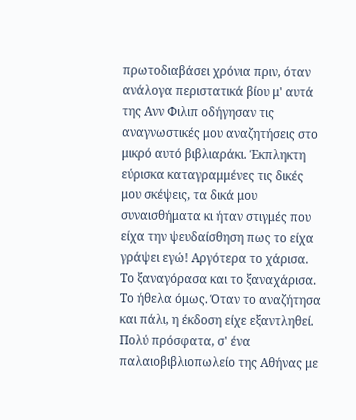πρωτοδιαβάσει χρόνια πριν, όταν ανάλογα περιστατικά βίου μ' αυτά της Ανν Φιλιπ οδήγησαν τις αναγνωστικές μου αναζητήσεις στο μικρό αυτό βιβλιαράκι. Έκπληκτη εύρισκα καταγραμμένες τις δικές μου σκέψεις, τα δικά μου συναισθήματα κι ήταν στιγμές που είχα την ψευδαίσθηση πως το είχα γράψει εγώ! Αργότερα το χάρισα. Το ξαναγόρασα και το ξαναχάρισα. Το ήθελα όμως. Όταν το αναζήτησα και πάλι, η έκδοση είχε εξαντληθεί. Πολύ πρόσφατα, σ' ένα παλαιοβιβλιοπωλείο της Αθήνας με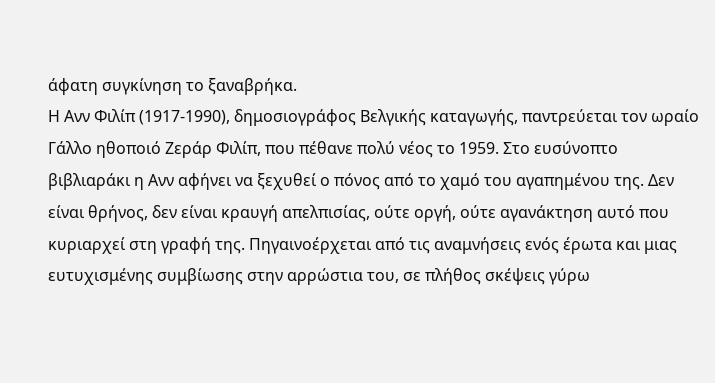άφατη συγκίνηση το ξαναβρήκα.
Η Ανν Φιλίπ (1917-1990), δημοσιογράφος Βελγικής καταγωγής, παντρεύεται τον ωραίο Γάλλο ηθοποιό Ζεράρ Φιλίπ, που πέθανε πολύ νέος το 1959. Στο ευσύνοπτο βιβλιαράκι η Ανν αφήνει να ξεχυθεί ο πόνος από το χαμό του αγαπημένου της. Δεν είναι θρήνος, δεν είναι κραυγή απελπισίας, ούτε οργή, ούτε αγανάκτηση αυτό που κυριαρχεί στη γραφή της. Πηγαινοέρχεται από τις αναμνήσεις ενός έρωτα και μιας ευτυχισμένης συμβίωσης στην αρρώστια του, σε πλήθος σκέψεις γύρω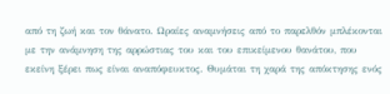από τη ζωή και τον θάνατο. Ωραίες αναμνήσεις από το παρελθόν μπλέκονται με την ανάμνηση της αρρώστιας του και του επικείμενου θανάτου, που εκείνη ξέρει πως είναι αναπόφευκτος. Θυμάται τη χαρά της απόκτησης ενός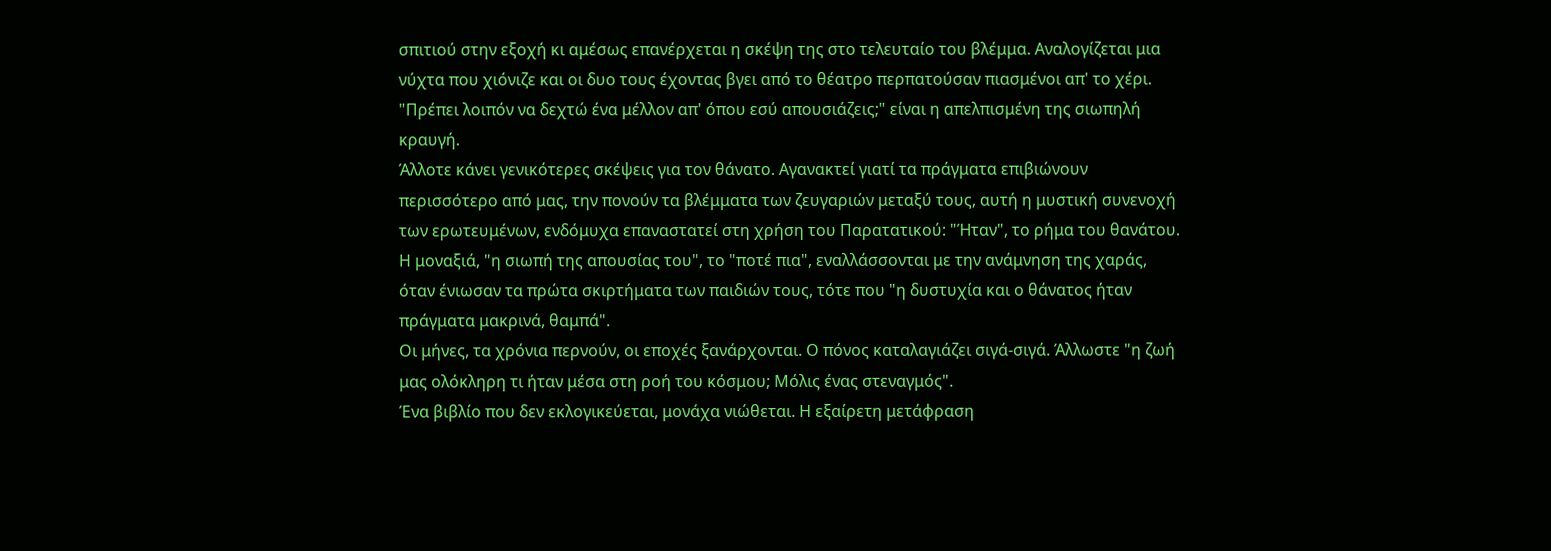σπιτιού στην εξοχή κι αμέσως επανέρχεται η σκέψη της στο τελευταίο του βλέμμα. Αναλογίζεται μια νύχτα που χιόνιζε και οι δυο τους έχοντας βγει από το θέατρο περπατούσαν πιασμένοι απ' το χέρι. "Πρέπει λοιπόν να δεχτώ ένα μέλλον απ' όπου εσύ απουσιάζεις;" είναι η απελπισμένη της σιωπηλή κραυγή.
Άλλοτε κάνει γενικότερες σκέψεις για τον θάνατο. Αγανακτεί γιατί τα πράγματα επιβιώνουν περισσότερο από μας, την πονούν τα βλέμματα των ζευγαριών μεταξύ τους, αυτή η μυστική συνενοχή των ερωτευμένων, ενδόμυχα επαναστατεί στη χρήση του Παρατατικού: "Ήταν", το ρήμα του θανάτου. Η μοναξιά, "η σιωπή της απουσίας του", το "ποτέ πια", εναλλάσσονται με την ανάμνηση της χαράς, όταν ένιωσαν τα πρώτα σκιρτήματα των παιδιών τους, τότε που "η δυστυχία και ο θάνατος ήταν πράγματα μακρινά, θαμπά".
Οι μήνες, τα χρόνια περνούν, οι εποχές ξανάρχονται. Ο πόνος καταλαγιάζει σιγά-σιγά. Άλλωστε "η ζωή μας ολόκληρη τι ήταν μέσα στη ροή του κόσμου; Μόλις ένας στεναγμός".
Ένα βιβλίο που δεν εκλογικεύεται, μονάχα νιώθεται. Η εξαίρετη μετάφραση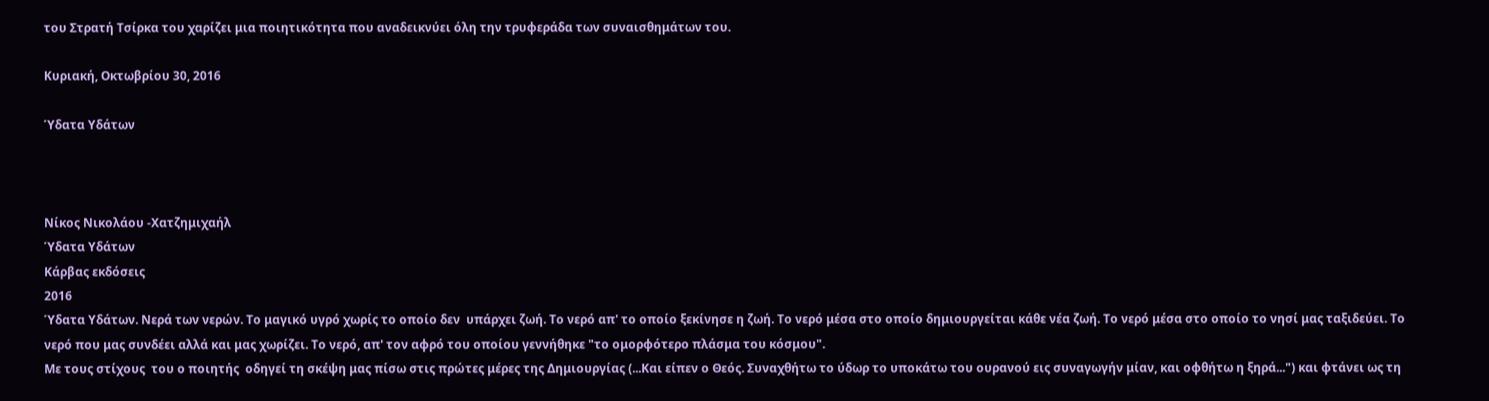του Στρατή Τσίρκα του χαρίζει μια ποιητικότητα που αναδεικνύει όλη την τρυφεράδα των συναισθημάτων του.

Κυριακή, Οκτωβρίου 30, 2016

Ύδατα Υδάτων



Νίκος Νικολάου -Χατζημιχαήλ
Ύδατα Υδάτων
Κάρβας εκδόσεις
2016
Ύδατα Υδάτων. Νερά των νερών. Το μαγικό υγρό χωρίς το οποίο δεν  υπάρχει ζωή. Το νερό απ' το οποίο ξεκίνησε η ζωή. Το νερό μέσα στο οποίο δημιουργείται κάθε νέα ζωή. Το νερό μέσα στο οποίο το νησί μας ταξιδεύει. Το νερό που μας συνδέει αλλά και μας χωρίζει. Το νερό, απ' τον αφρό του οποίου γεννήθηκε "το ομορφότερο πλάσμα του κόσμου".
Με τους στίχους  του ο ποιητής  οδηγεί τη σκέψη μας πίσω στις πρώτες μέρες της Δημιουργίας (...Και είπεν ο Θεός. Συναχθήτω το ύδωρ το υποκάτω του ουρανού εις συναγωγήν μίαν, και οφθήτω η ξηρά...") και φτάνει ως τη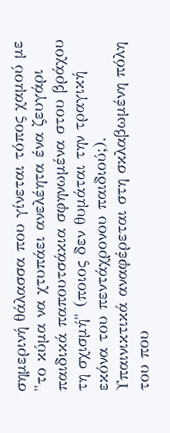σημερινή θάλασσα που γίνεται τόπος χαμού με "το κύμα να χτυπάει ανελέητα ένα ζευγάρι παιδικά παπουτσάκια σφηνωμένα στου βράχου τη σχισμή" (ποιος δεν θυμάται την τραγική εκόνα του πεντάχρονου παιδιού;).
Υπαινικτικά αναφέρεται στη σκλαβωμένη πόλη του που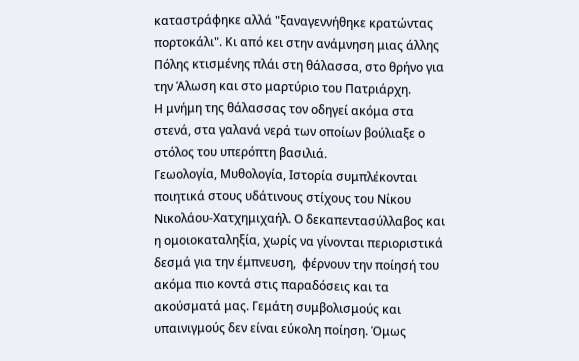καταστράφηκε αλλά "ξαναγεννήθηκε κρατώντας πορτοκάλι". Κι από κει στην ανάμνηση μιας άλλης Πόλης κτισμένης πλάι στη θάλασσα, στο θρήνο για την Άλωση και στο μαρτύριο του Πατριάρχη.
Η μνήμη της θάλασσας τον οδηγεί ακόμα στα στενά, στα γαλανά νερά των οποίων βούλιαξε ο στόλος του υπερόπτη βασιλιά.
Γεωολογία, Μυθολογία, Ιστορία συμπλέκονται ποιητικά στους υδάτινους στίχους του Νίκου Νικολάου-Χατχημιχαήλ. Ο δεκαπεντασύλλαβος και η ομοιοκαταληξία, χωρίς να γίνονται περιοριστικά δεσμά για την έμπνευση,  φέρνουν την ποίησή του ακόμα πιο κοντά στις παραδόσεις και τα ακούσματά μας. Γεμάτη συμβολισμούς και υπαινιγμούς δεν είναι εύκολη ποίηση. Όμως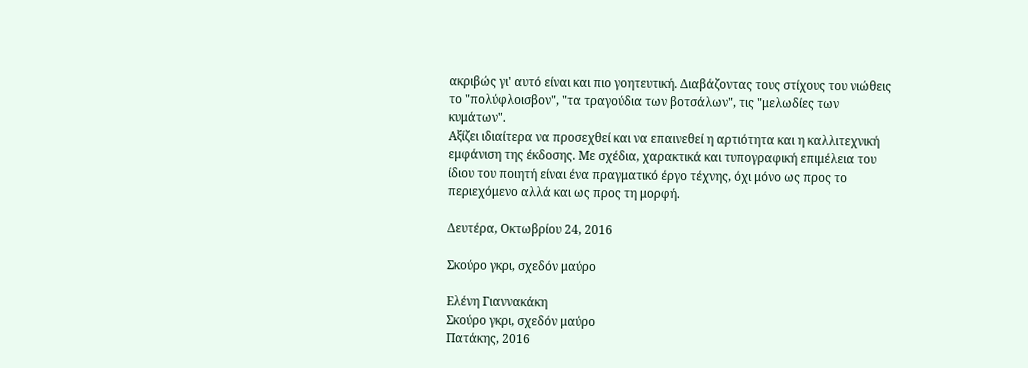ακριβώς γι' αυτό είναι και πιο γοητευτική. Διαβάζοντας τους στίχους του νιώθεις το "πολύφλοισβον", "τα τραγούδια των βοτσάλων", τις "μελωδίες των κυμάτων".
Αξίζει ιδιαίτερα να προσεχθεί και να επαινεθεί η αρτιότητα και η καλλιτεχνική εμφάνιση της έκδοσης. Με σχέδια, χαρακτικά και τυπογραφική επιμέλεια του ίδιου του ποιητή είναι ένα πραγματικό έργο τέχνης, όχι μόνο ως προς το περιεχόμενο αλλά και ως προς τη μορφή.

Δευτέρα, Οκτωβρίου 24, 2016

Σκούρο γκρι, σχεδόν μαύρο

Ελένη Γιαννακάκη
Σκούρο γκρι, σχεδόν μαύρο
Πατάκης, 2016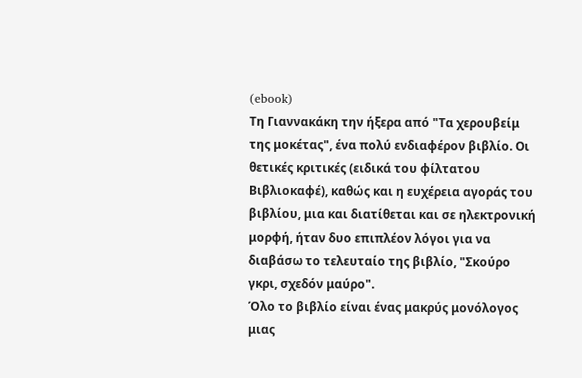(ebook)
Τη Γιαννακάκη την ήξερα από "Τα χερουβείμ της μοκέτας", ένα πολύ ενδιαφέρον βιβλίο. Οι θετικές κριτικές (ειδικά του φίλτατου Βιβλιοκαφέ), καθώς και η ευχέρεια αγοράς του βιβλίου, μια και διατίθεται και σε ηλεκτρονική μορφή, ήταν δυο επιπλέον λόγοι για να διαβάσω το τελευταίο της βιβλίο, "Σκούρο γκρι, σχεδόν μαύρο".
Όλο το βιβλίο είναι ένας μακρύς μονόλογος μιας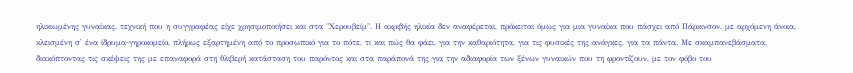ηλικιωμένης γυναίκας, τεχνική που η συγγραφέας είχε χρησιμοποιήσει και στα "Χερουβείμ". Η ακριβής ηλικία δεν αναφέρεται, πρόκειται όμως για μια γυναίκα που πάσχει από Πάρκινσον, με αρχόμενη άνοια, κλεισμένη σ' ένα ίδρυμα-γηροκομείο, πλήρως εξαρτημένη από το προσωπικό για το πότε, τι και πώς θα φάει, για την καθαριότητα, για τις φυσικές της ανάγκες, για τα πάντα. Με σκαμπανεβάσματα, διακόπτοντας τις σκέψεις της με επαναφορά στη θλιβερή κατάσταση του παρόντος και στα παράπονά της για την αδιαφορία των ξένων γυναικών που τη φροντίζουν, με τον φόβο του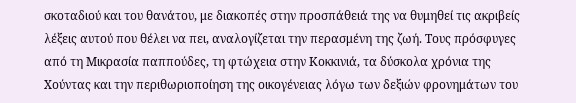σκοταδιού και του θανάτου, με διακοπές στην προσπάθειά της να θυμηθεί τις ακριβείς λέξεις αυτού που θέλει να πει, αναλογίζεται την περασμένη της ζωή. Τους πρόσφυγες από τη Μικρασία παππούδες, τη φτώχεια στην Κοκκινιά, τα δύσκολα χρόνια της Χούντας και την περιθωριοποίηση της οικογένειας λόγω των δεξιών φρονημάτων του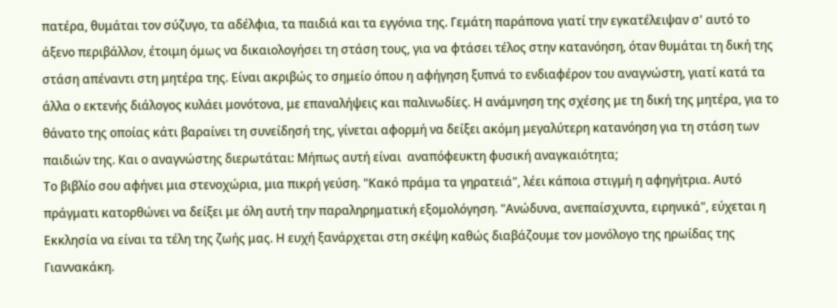πατέρα, θυμάται τον σύζυγο, τα αδέλφια, τα παιδιά και τα εγγόνια της. Γεμάτη παράπονα γιατί την εγκατέλειψαν σ' αυτό το άξενο περιβάλλον, έτοιμη όμως να δικαιολογήσει τη στάση τους, για να φτάσει τέλος στην κατανόηση, όταν θυμάται τη δική της στάση απέναντι στη μητέρα της. Είναι ακριβώς το σημείο όπου η αφήγηση ξυπνά το ενδιαφέρον του αναγνώστη, γιατί κατά τα άλλα ο εκτενής διάλογος κυλάει μονότονα, με επαναλήψεις και παλινωδίες. Η ανάμνηση της σχέσης με τη δική της μητέρα, για το θάνατο της οποίας κάτι βαραίνει τη συνείδησή της, γίνεται αφορμή να δείξει ακόμη μεγαλύτερη κατανόηση για τη στάση των παιδιών της. Και ο αναγνώστης διερωτάται: Μήπως αυτή είναι  αναπόφευκτη φυσική αναγκαιότητα;
Το βιβλίο σου αφήνει μια στενοχώρια, μια πικρή γεύση. "Κακό πράμα τα γηρατειά", λέει κάποια στιγμή η αφηγήτρια. Αυτό πράγματι κατορθώνει να δείξει με όλη αυτή την παραληρηματική εξομολόγηση. "Ανώδυνα, ανεπαίσχυντα, ειρηνικά", εύχεται η Εκκλησία να είναι τα τέλη της ζωής μας. Η ευχή ξανάρχεται στη σκέψη καθώς διαβάζουμε τον μονόλογο της ηρωίδας της Γιαννακάκη.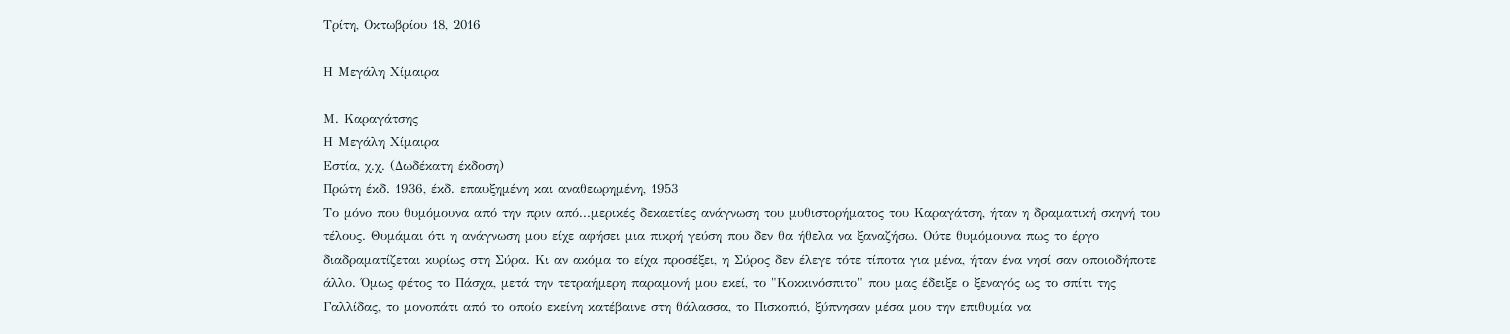Τρίτη, Οκτωβρίου 18, 2016

Η Μεγάλη Χίμαιρα

Μ. Καραγάτσης
Η Μεγάλη Χίμαιρα
Εστία, χ.χ. (Δωδέκατη έκδοση)
Πρώτη έκδ. 1936, έκδ. επαυξημένη και αναθεωρημένη, 1953
Το μόνο που θυμόμουνα από την πριν από...μερικές δεκαετίες ανάγνωση του μυθιστορήματος του Καραγάτση, ήταν η δραματική σκηνή του τέλους. Θυμάμαι ότι η ανάγνωση μου είχε αφήσει μια πικρή γεύση που δεν θα ήθελα να ξαναζήσω. Ούτε θυμόμουνα πως το έργο διαδραματίζεται κυρίως στη Σύρα. Κι αν ακόμα το είχα προσέξει, η Σύρος δεν έλεγε τότε τίποτα για μένα, ήταν ένα νησί σαν οποιοδήποτε άλλο. Όμως φέτος το Πάσχα, μετά την τετραήμερη παραμονή μου εκεί, το "Κοκκινόσπιτο" που μας έδειξε ο ξεναγός ως το σπίτι της Γαλλίδας, το μονοπάτι από το οποίο εκείνη κατέβαινε στη θάλασσα, το Πισκοπιό, ξύπνησαν μέσα μου την επιθυμία να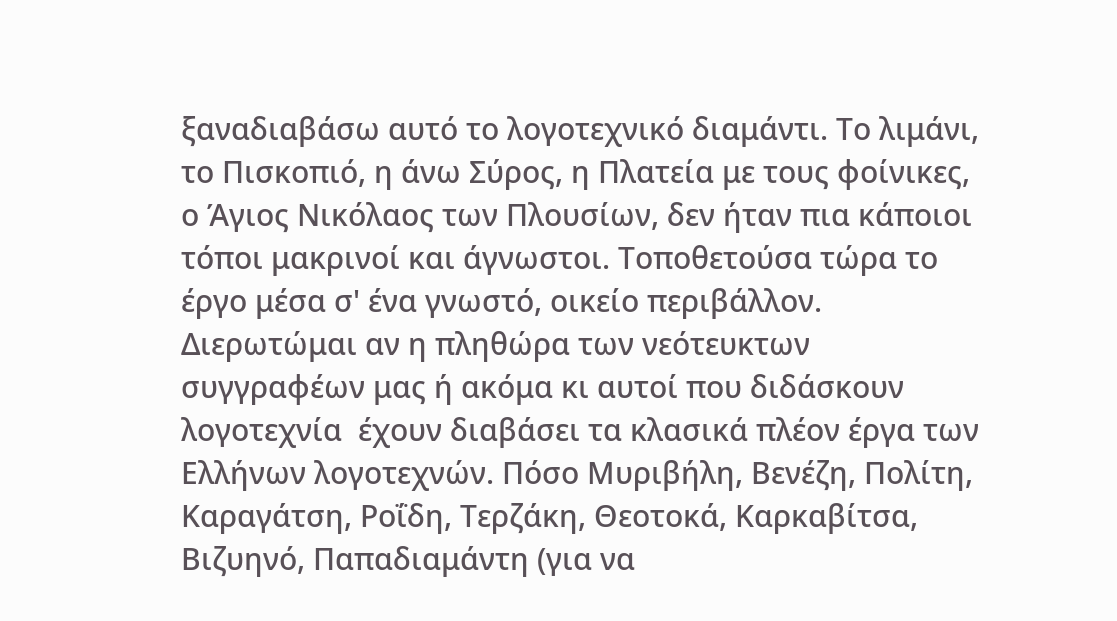ξαναδιαβάσω αυτό το λογοτεχνικό διαμάντι. Το λιμάνι, το Πισκοπιό, η άνω Σύρος, η Πλατεία με τους φοίνικες, ο Άγιος Νικόλαος των Πλουσίων, δεν ήταν πια κάποιοι τόποι μακρινοί και άγνωστοι. Τοποθετούσα τώρα το έργο μέσα σ' ένα γνωστό, οικείο περιβάλλον.
Διερωτώμαι αν η πληθώρα των νεότευκτων συγγραφέων μας ή ακόμα κι αυτοί που διδάσκουν λογοτεχνία  έχουν διαβάσει τα κλασικά πλέον έργα των Ελλήνων λογοτεχνών. Πόσο Μυριβήλη, Βενέζη, Πολίτη, Καραγάτση, Ροΐδη, Τερζάκη, Θεοτοκά, Καρκαβίτσα, Βιζυηνό, Παπαδιαμάντη (για να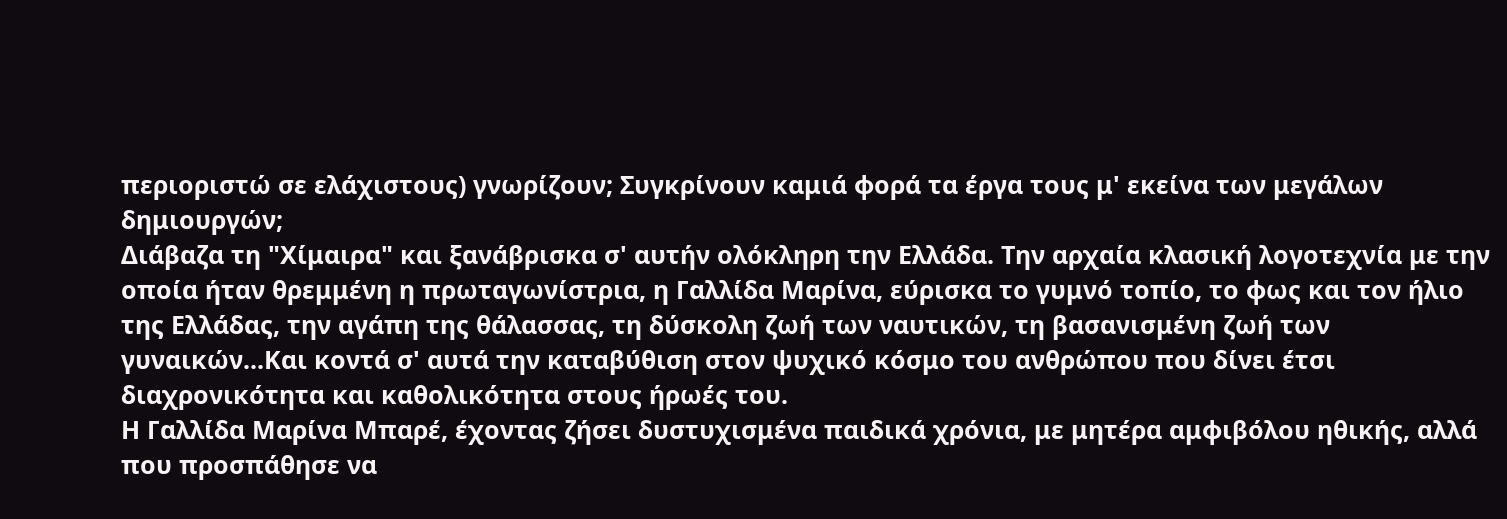περιοριστώ σε ελάχιστους) γνωρίζουν; Συγκρίνουν καμιά φορά τα έργα τους μ' εκείνα των μεγάλων δημιουργών;
Διάβαζα τη "Χίμαιρα" και ξανάβρισκα σ' αυτήν ολόκληρη την Ελλάδα. Την αρχαία κλασική λογοτεχνία με την οποία ήταν θρεμμένη η πρωταγωνίστρια, η Γαλλίδα Μαρίνα, εύρισκα το γυμνό τοπίο, το φως και τον ήλιο της Ελλάδας, την αγάπη της θάλασσας, τη δύσκολη ζωή των ναυτικών, τη βασανισμένη ζωή των γυναικών...Και κοντά σ' αυτά την καταβύθιση στον ψυχικό κόσμο του ανθρώπου που δίνει έτσι διαχρονικότητα και καθολικότητα στους ήρωές του.
Η Γαλλίδα Μαρίνα Μπαρέ, έχοντας ζήσει δυστυχισμένα παιδικά χρόνια, με μητέρα αμφιβόλου ηθικής, αλλά που προσπάθησε να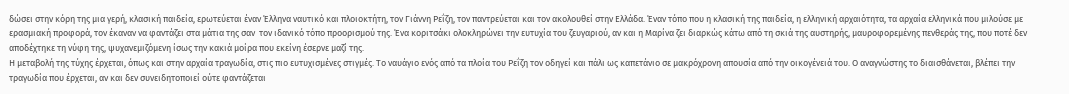δώσει στην κόρη της μια γερή, κλασική παιδεία, ερωτεύεται έναν Έλληνα ναυτικό και πλοιοκτήτη, τον Γιάννη Ρεΐζη, τον παντρεύεται και τον ακολουθεί στην Ελλάδα. Έναν τόπο που η κλασική της παιδεία, η ελληνική αρχαιότητα, τα αρχαία ελληνικά που μιλούσε με ερασμιακή προφορά, τον έκαναν να φαντάζει στα μάτια της σαν  τον ιδανικό τόπο προορισμού της. Ένα κοριτσάκι ολοκληρώνει την ευτυχία του ζευγαριού, αν και η Μαρίνα ζει διαρκώς κάτω από τη σκιά της αυστηρής, μαυροφορεμένης πενθεράς της, που ποτέ δεν αποδέχτηκε τη νύφη της, ψυχανεμιζόμενη ίσως την κακιά μοίρα που εκείνη έσερνε μαζί της.
Η μεταβολή της τύχης έρχεται, όπως και στην αρχαία τραγωδία, στις πιο ευτυχισμένες στιγμές. Το ναυάγιο ενός από τα πλοία του Ρεΐζη τον οδηγεί και πάλι ως καπετάνιο σε μακρόχρονη απουσία από την οικογένειά του. Ο αναγνώστης το διαισθάνεται, βλέπει την τραγωδία που έρχεται, αν και δεν συνειδητοποιεί ούτε φαντάζεται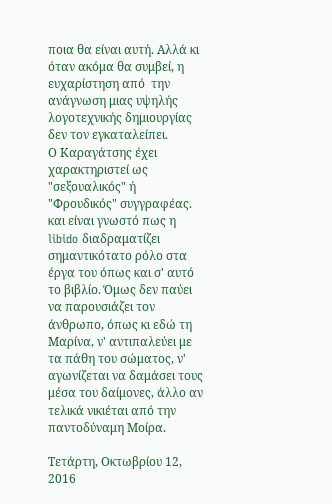ποια θα είναι αυτή. Αλλά κι όταν ακόμα θα συμβεί, η ευχαρίστηση από  την ανάγνωση μιας υψηλής λογοτεχνικής δημιουργίας δεν τον εγκαταλείπει.
Ο Καραγάτσης έχει χαρακτηριστεί ως "σεξουαλικός" ή "Φρουδικός" συγγραφέας. και είναι γνωστό πως η libido διαδραματίζει σημαντικότατο ρόλο στα έργα του όπως και σ' αυτό το βιβλίο. Όμως δεν παύει να παρουσιάζει τον άνθρωπο, όπως κι εδώ τη Μαρίνα, ν' αντιπαλεύει με τα πάθη του σώματος, ν' αγωνίζεται να δαμάσει τους μέσα του δαίμονες, άλλο αν τελικά νικιέται από την παντοδύναμη Μοίρα.

Τετάρτη, Οκτωβρίου 12, 2016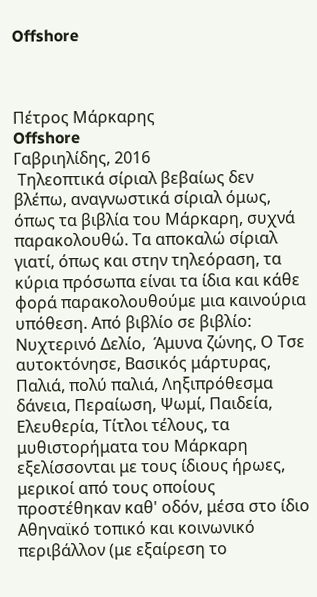Offshore



Πέτρος Μάρκαρης
Offshore
Γαβριηλίδης, 2016
 Τηλεοπτικά σίριαλ βεβαίως δεν βλέπω, αναγνωστικά σίριαλ όμως, όπως τα βιβλία του Μάρκαρη, συχνά παρακολουθώ. Τα αποκαλώ σίριαλ γιατί, όπως και στην τηλεόραση, τα κύρια πρόσωπα είναι τα ίδια και κάθε φορά παρακολουθούμε μια καινούρια υπόθεση. Από βιβλίο σε βιβλίο: Νυχτερινό Δελίο,  Άμυνα ζώνης, Ο Τσε αυτοκτόνησε, Βασικός μάρτυρας, Παλιά, πολύ παλιά, Ληξιπρόθεσμα δάνεια, Περαίωση, Ψωμί, Παιδεία, Ελευθερία, Τίτλοι τέλους, τα μυθιστορήματα του Μάρκαρη εξελίσσονται με τους ίδιους ήρωες, μερικοί από τους οποίους προστέθηκαν καθ' οδόν, μέσα στο ίδιο Αθηναϊκό τοπικό και κοινωνικό περιβάλλον (με εξαίρεση το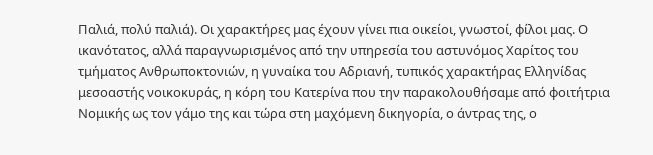Παλιά, πολύ παλιά). Οι χαρακτήρες μας έχουν γίνει πια οικείοι, γνωστοί, φίλοι μας. Ο ικανότατος, αλλά παραγνωρισμένος από την υπηρεσία του αστυνόμος Χαρίτος του τμήματος Ανθρωποκτονιών, η γυναίκα του Αδριανή, τυπικός χαρακτήρας Ελληνίδας μεσοαστής νοικοκυράς, η κόρη του Κατερίνα που την παρακολουθήσαμε από φοιτήτρια Νομικής ως τον γάμο της και τώρα στη μαχόμενη δικηγορία, ο άντρας της, ο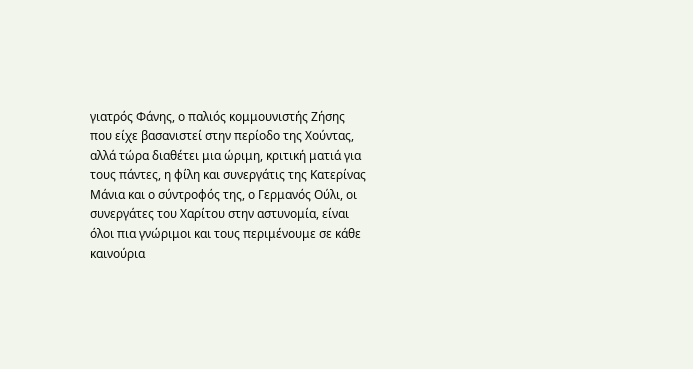γιατρός Φάνης, ο παλιός κομμουνιστής Ζήσης που είχε βασανιστεί στην περίοδο της Χούντας, αλλά τώρα διαθέτει μια ώριμη, κριτική ματιά για τους πάντες, η φίλη και συνεργάτις της Κατερίνας Μάνια και ο σύντροφός της, ο Γερμανός Ούλι, οι συνεργάτες του Χαρίτου στην αστυνομία, είναι όλοι πια γνώριμοι και τους περιμένουμε σε κάθε καινούρια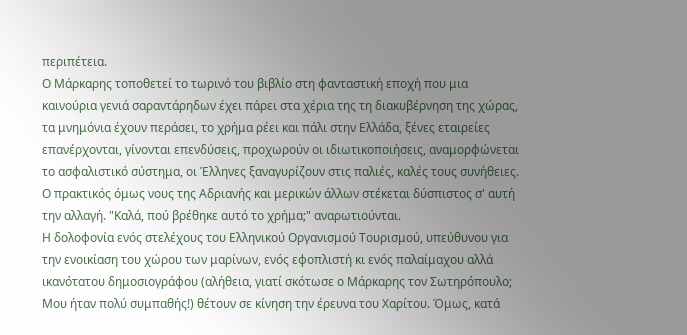περιπέτεια.
Ο Μάρκαρης τοποθετεί το τωρινό του βιβλίο στη φανταστική εποχή που μια καινούρια γενιά σαραντάρηδων έχει πάρει στα χέρια της τη διακυβέρνηση της χώρας, τα μνημόνια έχουν περάσει, το χρήμα ρέει και πάλι στην Ελλάδα, ξένες εταιρείες επανέρχονται, γίνονται επενδύσεις, προχωρούν οι ιδιωτικοποιήσεις, αναμορφώνεται το ασφαλιστικό σύστημα, οι Έλληνες ξαναγυρίζουν στις παλιές, καλές τους συνήθειες. Ο πρακτικός όμως νους της Αδριανής και μερικών άλλων στέκεται δύσπιστος σ' αυτή την αλλαγή. "Καλά, πού βρέθηκε αυτό το χρήμα;" αναρωτιούνται.
Η δολοφονία ενός στελέχους του Ελληνικού Οργανισμού Τουρισμού, υπεύθυνου για την ενοικίαση του χώρου των μαρίνων, ενός εφοπλιστή κι ενός παλαίμαχου αλλά ικανότατου δημοσιογράφου (αλήθεια, γιατί σκότωσε ο Μάρκαρης τον Σωτηρόπουλο; Μου ήταν πολύ συμπαθής!) θέτουν σε κίνηση την έρευνα του Χαρίτου. Όμως, κατά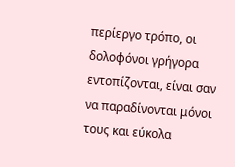περίεργο τρόπο, οι δολοφόνοι γρήγορα εντοπίζονται, είναι σαν να παραδίνονται μόνοι τους και εύκολα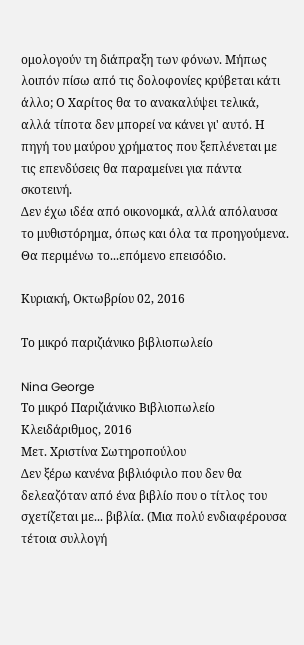ομολογούν τη διάπραξη των φόνων. Μήπως λοιπόν πίσω από τις δολοφονίες κρύβεται κάτι άλλο; Ο Χαρίτος θα το ανακαλύψει τελικά, αλλά τίποτα δεν μπορεί να κάνει γι' αυτό. Η πηγή του μαύρου χρήματος που ξεπλένεται με τις επενδύσεις θα παραμείνει για πάντα σκοτεινή.
Δεν έχω ιδέα από οικονομκά, αλλά απόλαυσα το μυθιστόρημα, όπως και όλα τα προηγούμενα. Θα περιμένω το...επόμενο επεισόδιο.

Κυριακή, Οκτωβρίου 02, 2016

Το μικρό παριζιάνικο βιβλιοπωλείο

Nina George
Το μικρό Παριζιάνικο Βιβλιοπωλείο
Κλειδάριθμος, 2016
Μετ. Χριστίνα Σωτηροπούλου
Δεν ξέρω κανένα βιβλιόφιλο που δεν θα δελεαζόταν από ένα βιβλίο που ο τίτλος του σχετίζεται με... βιβλία. (Μια πολύ ενδιαφέρουσα τέτοια συλλογή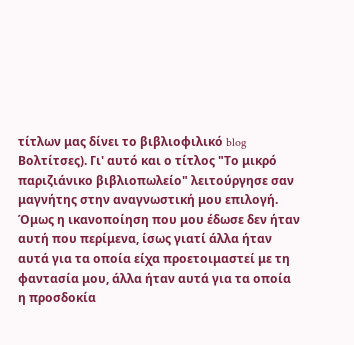τίτλων μας δίνει το βιβλιοφιλικό blog Βολτίτσες). Γι' αυτό και ο τίτλος "Το μικρό παριζιάνικο βιβλιοπωλείο" λειτούργησε σαν μαγνήτης στην αναγνωστική μου επιλογή. Όμως η ικανοποίηση που μου έδωσε δεν ήταν αυτή που περίμενα, ίσως γιατί άλλα ήταν αυτά για τα οποία είχα προετοιμαστεί με τη φαντασία μου, άλλα ήταν αυτά για τα οποία η προσδοκία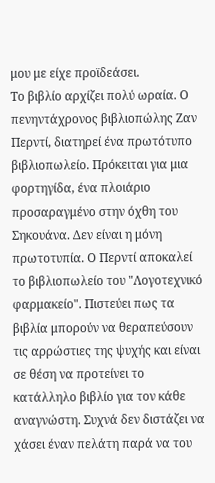μου με είχε προϊδεάσει.
Το βιβλίο αρχίζει πολύ ωραία. Ο πενηντάχρονος βιβλιοπώλης Ζαν Περντί, διατηρεί ένα πρωτότυπο βιβλιοπωλείο. Πρόκειται για μια φορτηγίδα, ένα πλοιάριο προσαραγμένο στην όχθη του Σηκουάνα. Δεν είναι η μόνη πρωτοτυπία. Ο Περντί αποκαλεί το βιβλιοπωλείο του "Λογοτεχνικό φαρμακείο". Πιστεύει πως τα βιβλία μπορούν να θεραπεύσουν τις αρρώστιες της ψυχής και είναι σε θέση να προτείνει το κατάλληλο βιβλίο για τον κάθε αναγνώστη. Συχνά δεν διστάζει να χάσει έναν πελάτη παρά να του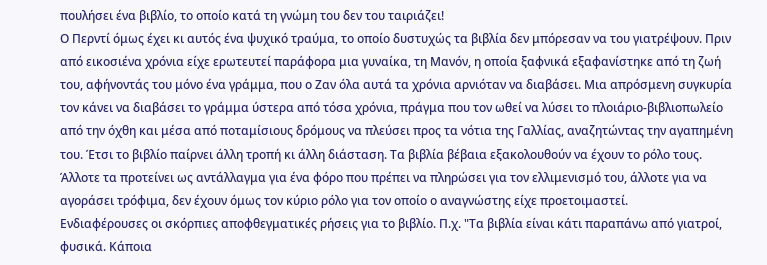πουλήσει ένα βιβλίο, το οποίο κατά τη γνώμη του δεν του ταιριάζει!
Ο Περντί όμως έχει κι αυτός ένα ψυχικό τραύμα, το οποίο δυστυχώς τα βιβλία δεν μπόρεσαν να του γιατρέψουν. Πριν από εικοσιένα χρόνια είχε ερωτευτεί παράφορα μια γυναίκα, τη Μανόν, η οποία ξαφνικά εξαφανίστηκε από τη ζωή του, αφήνοντάς του μόνο ένα γράμμα, που ο Ζαν όλα αυτά τα χρόνια αρνιόταν να διαβάσει. Μια απρόσμενη συγκυρία τον κάνει να διαβάσει το γράμμα ύστερα από τόσα χρόνια, πράγμα που τον ωθεί να λύσει το πλοιάριο-βιβλιοπωλείο από την όχθη και μέσα από ποταμίσιους δρόμους να πλεύσει προς τα νότια της Γαλλίας, αναζητώντας την αγαπημένη του. Έτσι το βιβλίο παίρνει άλλη τροπή κι άλλη διάσταση. Τα βιβλία βέβαια εξακολουθούν να έχουν το ρόλο τους. Άλλοτε τα προτείνει ως αντάλλαγμα για ένα φόρο που πρέπει να πληρώσει για τον ελλιμενισμό του, άλλοτε για να αγοράσει τρόφιμα, δεν έχουν όμως τον κύριο ρόλο για τον οποίο ο αναγνώστης είχε προετοιμαστεί.
Ενδιαφέρουσες οι σκόρπιες αποφθεγματικές ρήσεις για το βιβλίο. Π.χ. "Τα βιβλία είναι κάτι παραπάνω από γιατροί, φυσικά. Κάποια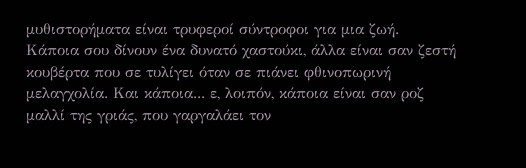μυθιστορήματα είναι τρυφεροί σύντροφοι για μια ζωή. Κάποια σου δίνουν ένα δυνατό χαστούκι, άλλα είναι σαν ζεστή κουβέρτα που σε τυλίγει όταν σε πιάνει φθινοπωρινή μελαγχολία. Και κάποια... ε, λοιπόν, κάποια είναι σαν ροζ μαλλί της γριάς, που γαργαλάει τον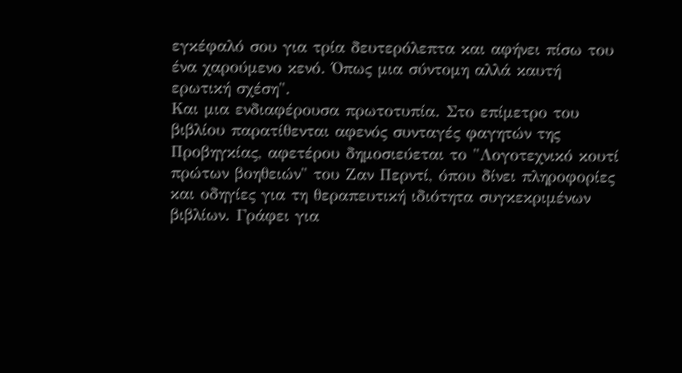εγκέφαλό σου για τρία δευτερόλεπτα και αφήνει πίσω του ένα χαρούμενο κενό. Όπως μια σύντομη αλλά καυτή ερωτική σχέση".
Και μια ενδιαφέρουσα πρωτοτυπία. Στο επίμετρο του βιβλίου παρατίθενται αφενός συνταγές φαγητών της Προβηγκίας, αφετέρου δημοσιεύεται το "Λογοτεχνικό κουτί πρώτων βοηθειών" του Ζαν Περντί, όπου δίνει πληροφορίες και οδηγίες για τη θεραπευτική ιδιότητα συγκεκριμένων βιβλίων. Γράφει για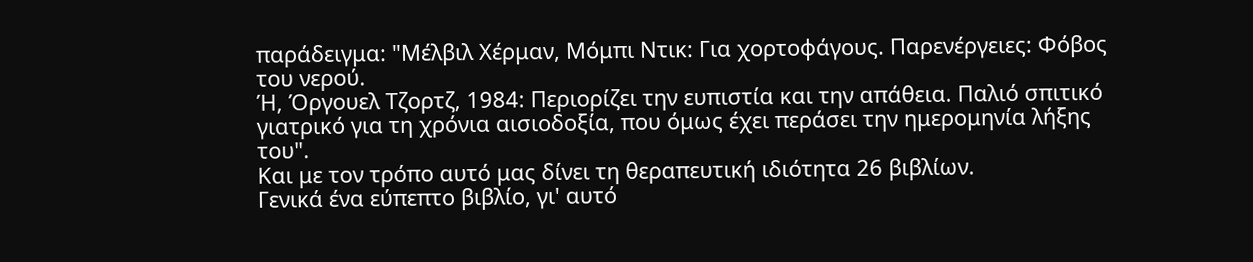παράδειγμα: "Μέλβιλ Χέρμαν, Μόμπι Ντικ: Για χορτοφάγους. Παρενέργειες: Φόβος του νερού.
Ή, Όργουελ Τζορτζ, 1984: Περιορίζει την ευπιστία και την απάθεια. Παλιό σπιτικό γιατρικό για τη χρόνια αισιοδοξία, που όμως έχει περάσει την ημερομηνία λήξης του".
Και με τον τρόπο αυτό μας δίνει τη θεραπευτική ιδιότητα 26 βιβλίων.
Γενικά ένα εύπεπτο βιβλίο, γι' αυτό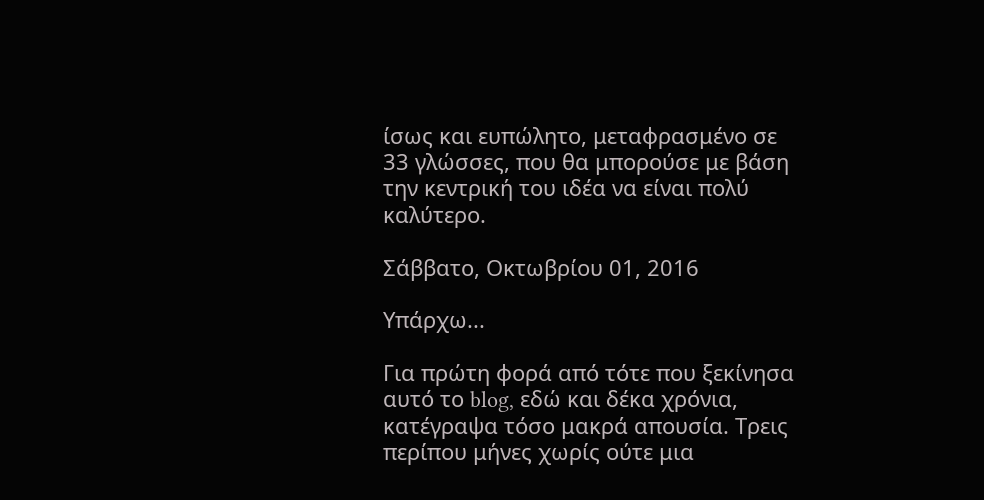ίσως και ευπώλητο, μεταφρασμένο σε 33 γλώσσες, που θα μπορούσε με βάση την κεντρική του ιδέα να είναι πολύ καλύτερο.

Σάββατο, Οκτωβρίου 01, 2016

Υπάρχω...

Για πρώτη φορά από τότε που ξεκίνησα αυτό το blog, εδώ και δέκα χρόνια, κατέγραψα τόσο μακρά απουσία. Τρεις περίπου μήνες χωρίς ούτε μια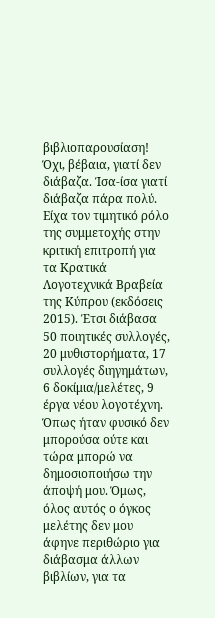βιβλιοπαρουσίαση! Όχι, βέβαια, γιατί δεν διάβαζα. Ίσα-ίσα γιατί διάβαζα πάρα πολύ. Είχα τον τιμητικό ρόλο της συμμετοχής στην κριτική επιτροπή για τα Κρατικά Λογοτεχνικά Βραβεία της Κύπρου (εκδόσεις 2015). Έτσι διάβασα 50 ποιητικές συλλογές, 20 μυθιστορήματα, 17 συλλογές διηγημάτων, 6 δοκίμια/μελέτες, 9 έργα νέου λογοτέχνη. Όπως ήταν φυσικό δεν μπορούσα ούτε και τώρα μπορώ να δημοσιοποιήσω την άποψή μου. Όμως,  όλος αυτός ο όγκος μελέτης δεν μου άφηνε περιθώριο για διάβασμα άλλων βιβλίων, για τα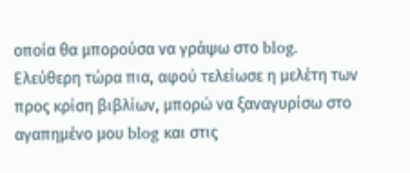οποία θα μπορούσα να γράψω στο blog. Ελεύθερη τώρα πια, αφού τελείωσε η μελέτη των προς κρίση βιβλίων, μπορώ να ξαναγυρίσω στο αγαπημένο μου blog και στις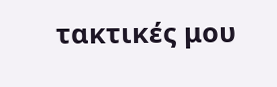τακτικές μου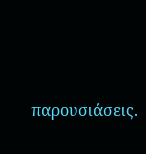παρουσιάσεις.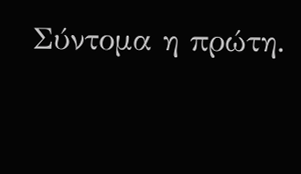Σύντομα η πρώτη.